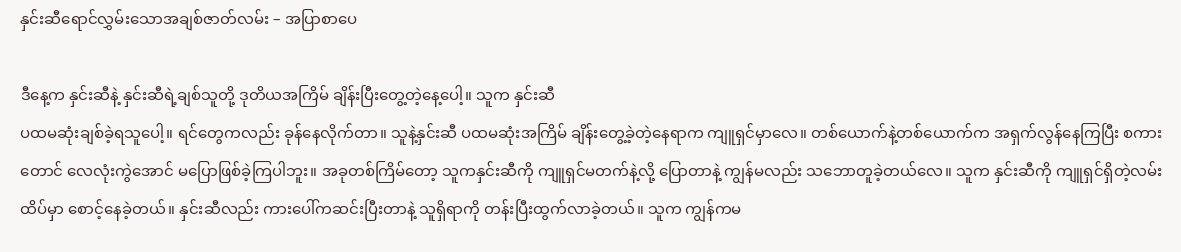နှင်းဆီရောင်လွှမ်းသောအချစ်ဇာတ်လမ်း – အပြာစာပေ

ဒီနေ့က နှင်းဆီနဲ့ နှင်းဆီရဲ့ချစ်သူတို့ ဒုတိယအကြိမ် ချိန်းပြီးတွေ့တဲ့နေ့ပေါ့။ သူက နှင်းဆီ
ပထမဆုံးချစ်ခဲ့ရသူပေါ့။ ရင်တွေကလည်း ခုန်နေလိုက်တာ။ သူနဲ့နှင်းဆီ ပထမဆုံးအကြိမ် ချိန်းတွေ့ခဲ့တဲ့နေရာက ကျူရှင်မှာလေ။ တစ်ယောက်နဲ့တစ်ယောက်က အရှက်လွန်နေကြပြီး စကားတောင် လေလုံးကွဲအောင် မပြောဖြစ်ခဲ့ကြပါဘူး။ အခုတစ်ကြိမ်တော့ သူကနှင်းဆီကို ကျူရှင်မတက်နဲ့လို့ ပြောတာနဲ့ ကျွန်မလည်း သဘောတူခဲ့တယ်လေ။ သူက နှင်းဆီကို ကျူရှင်ရှိတဲ့လမ်းထိပ်မှာ စောင့်နေခဲ့တယ်။ နှင်းဆီလည်း ကားပေါ်ကဆင်းပြီးတာနဲ့ သူရှိရာကို တန်းပြီးထွက်လာခဲ့တယ်။ သူက ကျွန်ကမ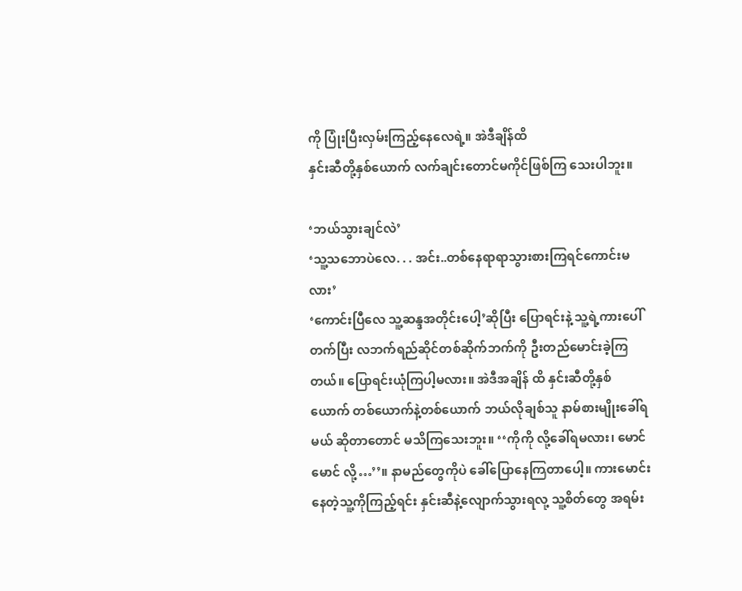ကို ပြုံးပြီးလှမ်းကြည့်နေလေရဲ့။ အဲဒီချိန်ထိ
နှင်းဆီတို့နှစ်ယောက် လက်ချင်းတောင်မကိုင်ဖြစ်ကြ သေးပါဘူး။

‘ဘယ်သွားချင်လဲ’
‘သူ့သဘောပဲလေ. . . အင်း..တစ်နေရာရာသွားစားကြရင်ကောင်းမလား’
‘ကောင်းပြီလေ သူ့ဆန္ဒအတိုင်းပေါ့’ဆိုပြီး ပြောရင်းနဲ့ သူ့ရဲ့ကားပေါ်တက်ပြီး လဘက်ရည်ဆိုင်တစ်ဆိုက်ဘက်ကို ဦးတည်မောင်းခဲ့ကြတယ်။ ပြောရင်းယုံကြပါ့မလား။ အဲဒီအချိန် ထိ နှင်းဆီတို့နှစ်ယောက် တစ်ယောက်နဲ့တစ်ယောက် ဘယ်လိုချစ်သူ နာမ်စားမျိုးခေါ်ရမယ် ဆိုတာတောင် မသိကြသေးဘူး။ ‘‘ကိုကို လို့ခေါ်ရမလား၊ မောင်မောင် လို့…’’။ နာမည်တွေကိုပဲ ခေါ်ပြောနေကြတာပေါ့။ ကားမောင်းနေတဲ့သူ့ကိုကြည့်ရင်း နှင်းဆီနဲ့လျောက်သွားရလု့ သူ့စိတ်တွေ အရမ်း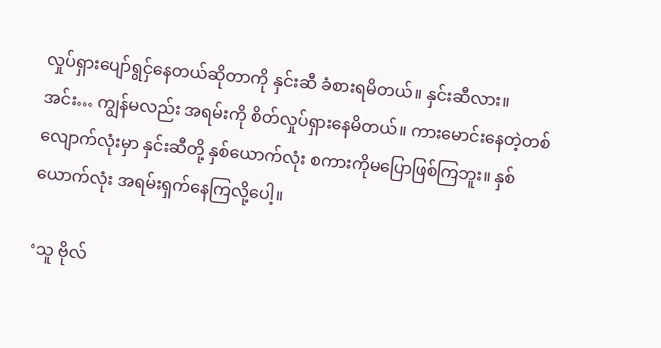လှုပ်ရှားပျော်ရွငှ်နေတယ်ဆိုတာကို နှင်းဆီ ခံစားရမိတယ်။ နှင်းဆီလား။ အင်း… ကျွန်မလည်း အရမ်းကို စိတ်လှုပ်ရှားနေမိတယ်။ ကားမောင်းနေတဲ့တစ်လျောက်လုံးမှာ နှင်းဆီတို့ နှစ်ယောက်လုံး စကားကိုမပြောဖြစ်ကြဘူး။ နှစ်ယောက်လုံး အရမ်းရှက်နေကြလို့ပေါ့။

‘သူ ဗိုလ်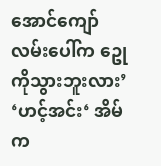အောင်ကျော်လမ်းပေါ်က ဥေု ကိုသွားဘူးလား’
‘ဟင့်အင်း‘ အိမ်က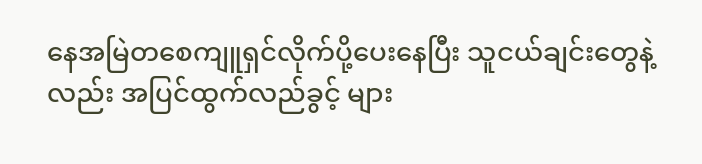နေအမြဲတစေကျူရှင်လိုက်ပို့ပေးနေပြီး သူငယ်ချင်းတွေနဲ့လည်း အပြင်ထွက်လည်ခွင့် များ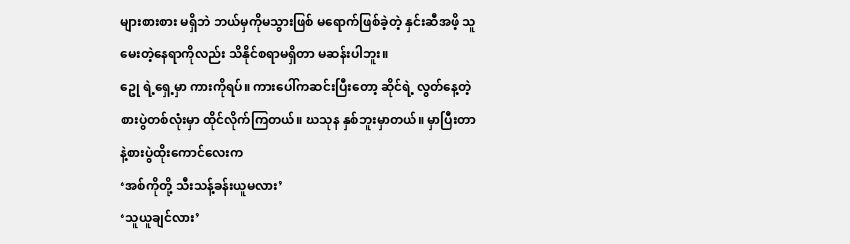များစားစား မရှိဘဲ ဘယ်မှကိုမသွားဖြစ် မရောက်ဖြစ်ခဲ့တဲ့ နှင်းဆီအဖိ့ သူမေးတဲ့နေရာကိုလည်း သိနိုင်စရာမရှိတာ မဆန်းပါဘူး။
ဥေု ရဲ့ရှေ့မှာ ကားကိုရပ်။ ကားပေါ်ကဆင်းပြီးတော့ ဆိုင်ရဲ့ လွတ်နေ့တဲ့ စားပွဲတစ်လုံးမှာ ထိုင်လိုက်ကြတယ်။ ဃသုန နှစ်ဘူးမှာတယ်။ မှာပြီးတာနဲ့စားပွဲထိုးကောင်လေးက
‘အစ်ကိုတို့ သီးသန့်ခန်းယူမလား’
‘သူယူချင်လား’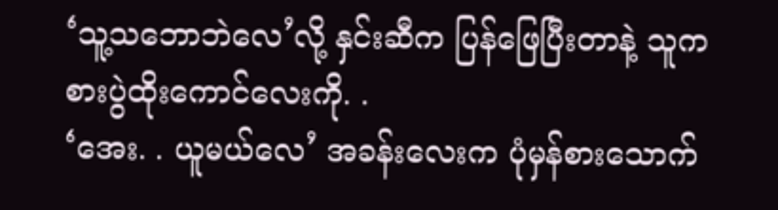‘သူ့သဘောဘဲလေ’လို့ နှင်းဆီက ပြန်ဖြေပြီးတာနဲ့ သူက စားပွဲထိုးကောင်လေးကို. .
‘အေး. . ယူမယ်လေ’ အခန်းလေးက ပုံမှန်စားသောက်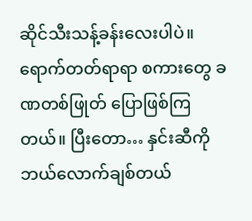ဆိုင်သီးသန့်ခန်းလေးပါပဲ။ ရောက်တတ်ရာရာ စကားတွေ ခဏတစ်ဖြုတ် ပြောဖြစ်ကြတယ်။ ပြီးတော… နှင်းဆီကို ဘယ်လောက်ချစ်တယ်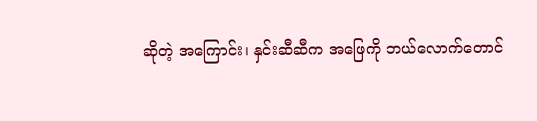ဆိုတဲ့ အကြောင်း၊ နှင်းဆီဆီက အဖြေကို ဘယ်လောက်တောင်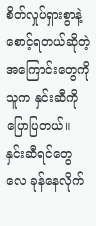စိတ်လှုပ်ရှားစွာနဲ့ စောင့်ရတယ်ဆိုတဲ့အကြောင်းတွေကို သူက နှင်းဆီကို ပြောပြတယ်။ နှင်းဆီရင်တွေလေ ခုန်နေလိုက်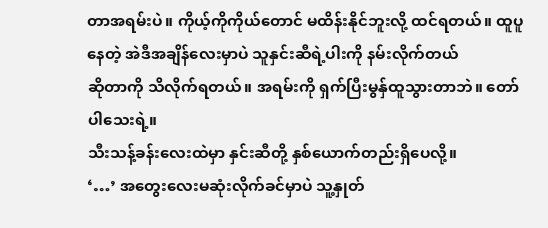တာအရမ်းပဲ။ ကိုယ့်ကိုကိုယ်တောင် မထိန်းနိုင်ဘူးလို့ ထင်ရတယ်။ ထူပူနေတဲ့ အဲဒီအချိန်လေးမှာပဲ သူနှင်းဆီရဲ့ပါးကို နမ်းလိုက်တယ်
ဆိုတာကို သိလိုက်ရတယ်။ အရမ်းကို ရှက်ပြီးမွနှ်ထူသွားတာဘဲ။ တော်ပါသေးရဲ့။
သီးသန့်ခန်းလေးထဲမှာ နှင်းဆီတို့ နှစ်ယောက်တည်းရှိပေလို့။
‘…’ အတွေးလေးမဆုံးလိုက်ခင်မှာပဲ သူ့နှုတ်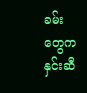ခမ်းတွေက နှင်းဆီ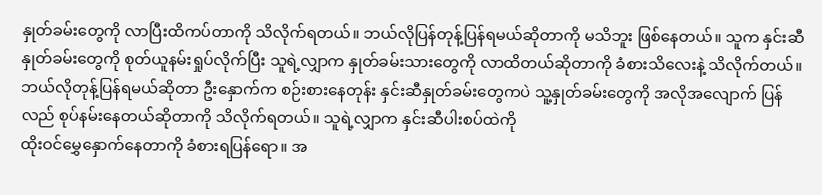နှုတ်ခမ်းတွေကို လာပြီးထိကပ်တာကို သိလိုက်ရတယ်။ ဘယ်လိုပြန်တုန့်ပြန်ရမယ်ဆိုတာကို မသိဘူး ဖြစ်နေတယ်။ သူက နှင်းဆီနှုတ်ခမ်းတွေကို စုတ်ယူနမ်းရှုပ်လိုက်ပြီး သူရဲ့လျှာက နှုတ်ခမ်းသားတွေကို လာထိတယ်ဆိုတာကို ခံစားသိလေးနဲ့ သိလိုက်တယ်။ ဘယ်လိုတုန့်ပြန်ရမယ်ဆိုတာ ဦးနှောက်က စဉ်းစားနေတုန်း နှင်းဆီနှုတ်ခမ်းတွေကပဲ သူ့နှုတ်ခမ်းတွေကို အလိုအလျောက် ပြန်လည် စုပ်နမ်းနေတယ်ဆိုတာကို သိလိုက်ရတယ်။ သူရဲ့လျှာက နှင်းဆီပါးစပ်ထဲကို
ထိုးဝင်မွှေနှောက်နေတာကို ခံစားရပြန်ရော။ အ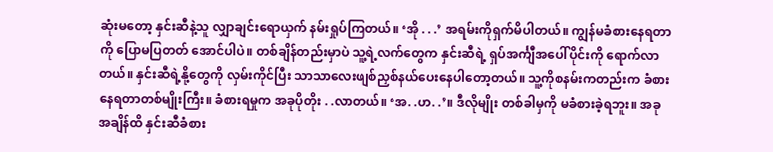ဆုံးမတော့ နှင်းဆီနဲ့သူ လျှာချင်းရောယှက် နမ်းရှုပ်ကြတယ်။ ‘အို . . .’ အရမ်းကိုရှက်မိပါတယ်။ ကျွန်မခံစားနေရတာကို ပြောမပြတတ် အောင်ပါပဲ။ တစ်ချိန်တည်းမှာပဲ သူ့ရဲ့လက်တွေက နှင်းဆီရဲ့ ရှပ်အင်္ကျီအပေါ်ပိုင်းကို ရောက်လာတယ်။ နှင်းဆီရဲ့နို့တွေကို လှမ်းကိုင်ပြီး သာသာလေးဖျစ်ညှစ်နယ်ပေးနေပါတော့တယ်။ သူ့ကိုစနမ်းကတည်းက ခံစားနေရတာတစ်မျိုးကြီး။ ခံစားရမှုက အခုပိုတိုး . .လာတယ်။ ‘အ. .ဟ. .’။ ဒီလိုမျိုး တစ်ခါမှကို မခံစားခဲ့ရဘူး။ အခုအချိန်ထိ နှင်းဆီခံစား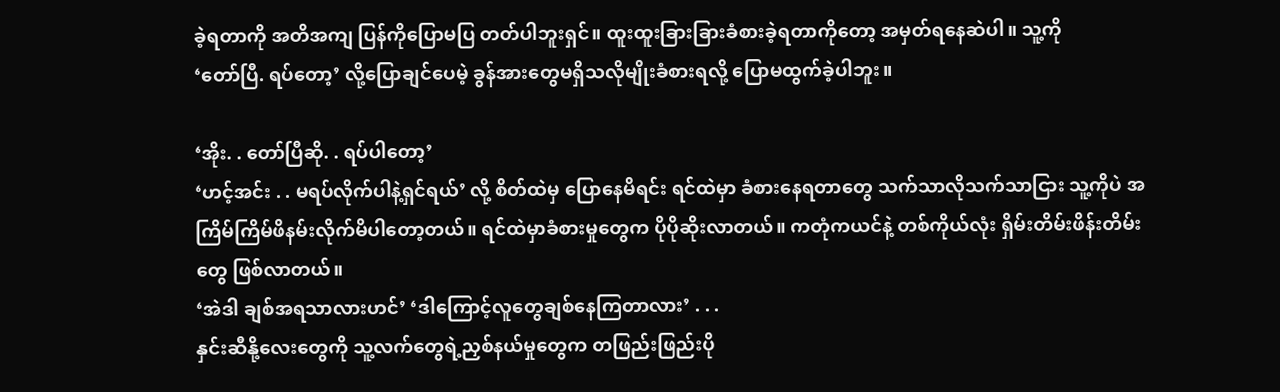ခဲ့ရတာကို အတိအကျ ပြန်ကိုပြောမပြ တတ်ပါဘူးရှင်။ ထူးထူးခြားခြားခံစားခဲ့ရတာကိုတော့ အမှတ်ရနေဆဲပါ။ သူ့ကို
‘တော်ပြီ. ရပ်တော့’ လို့ပြောချင်ပေမဲ့ ခွန်အားတွေမရှိသလိုမျိုးခံစားရလို့ ပြောမထွက်ခဲ့ပါဘူး။

‘အိုး. . တော်ပြီဆို. . ရပ်ပါတော့’
‘ဟင့်အင်း . . မရပ်လိုက်ပါနဲ့ရှင်ရယ်’ လို့ စိတ်ထဲမှ ပြောနေမိရင်း ရင်ထဲမှာ ခံစားနေရတာတွေ သက်သာလိုသက်သာငြား သူ့ကိုပဲ အကြိမ်ကြိမ်ဖိနမ်းလိုက်မိပါတော့တယ်။ ရင်ထဲမှာခံစားမှုတွေက ပိုပိုဆိုးလာတယ်။ ကတုံကယင်နဲ့ တစ်ကိုယ်လုံး ရှိမ်းတိမ်းဖိန်းတိမ်းတွေ ဖြစ်လာတယ်။
‘အဲဒါ ချစ်အရသာလားဟင်’ ‘ဒါကြောင့်လူတွေချစ်နေကြတာလား’ . . .
နှင်းဆီနို့လေးတွေကို သူ့လက်တွေရဲ့ညှစ်နယ်မှုတွေက တဖြည်းဖြည်းပို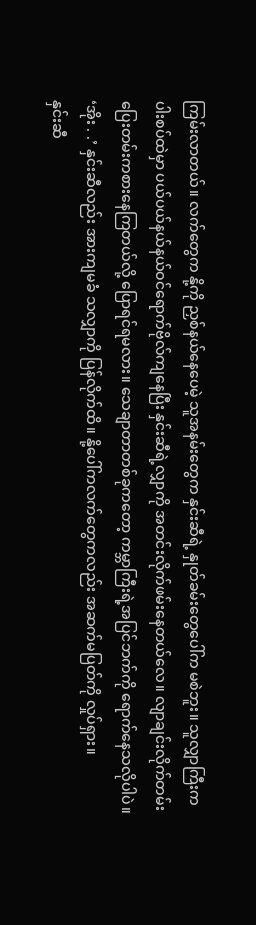ကြမ်းလာတယ်။ လက်တွေက နို့ကို ညှစ်နယ်နေပေမဲ့ သူအနမ်းတွေက နှင်းဆီရဲ့ နှုတ်ခမ်းတွေပေါ်က မစဲဘူး။ သူလျှာကြီးက ပါးစပ်ထဲမှာ ပယ်ပယ်နယ်နယ်ဝင်ရောက်ဗိုလ်ကျနေပြီး နှင်းဆီရဲ့လျှာကို အတင်းလိုက်ဖမ်းနေတယ်လေ။ လျာချင်းလိုက်တမ်းပြေးတမ်းကစားနေကြတယ်လို့ ပြောရင်ရမလား။ သေချာတာတစ်ခုကတော့ ကမ္ဘာကြီးရဲ့အပြင်ဘက်ကို ရောက်နေသလိုပါပဲ။ ‘အိုး . .’ နှင်းဆီလည်း အားကျမခံ သလျှာကို ပြန်လိုက်ထိ။ နို့ပေါ်ကလက်တွေကလည်း အဆက်မပြတ်ကို လှုပ်ရှား။
နှင်းဆီ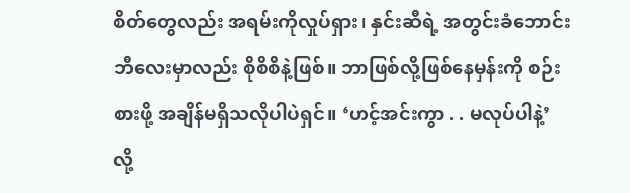စိတ်တွေလည်း အရမ်းကိုလှုပ်ရှား၊ နှင်းဆီရဲ့ အတွင်းခံဘောင်းဘီလေးမှာလည်း စိုစိစိနဲ့ဖြစ်။ ဘာဖြစ်လို့ဖြစ်နေမှန်းကို စဉ်းစားဖို့ အချိန်မရှိသလိုပါပဲရှင်။ ‘ဟင့်အင်းကွာ . . မလုပ်ပါနဲ့’ လို့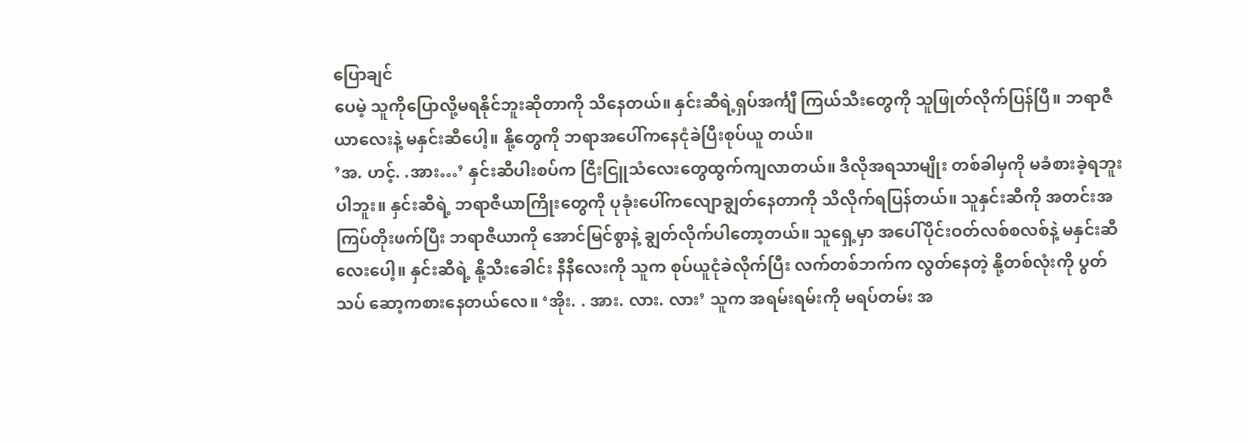ပြောချင်
ပေမဲ့ သူကိုပြောလို့မရနိုင်ဘူးဆိုတာကို သိနေတယ်။ နှင်းဆီရဲ့ရှပ်အင်္ကျီ ကြယ်သီးတွေကို သူဖြုတ်လိုက်ပြန်ပြီ။ ဘရာဇီယာလေးနဲ့ မနှင်းဆီပေါ့။ နို့တွေကို ဘရာအပေါ်ကနေငုံခဲပြီးစုပ်ယူ တယ်။
’အ. ဟင့်. .အား…’ နှင်းဆီပါးစပ်က ငြီးငြူသံလေးတွေထွက်ကျလာတယ်။ ဒီလိုအရသာမျိုး တစ်ခါမှကို မခံစားခဲ့ရဘူးပါဘူး။ နှင်းဆီရဲ့ ဘရာဇီယာကြိုးတွေကို ပုခုံးပေါ်ကလျောချွတ်နေတာကို သိလိုက်ရပြန်တယ်။ သူနှင်းဆီကို အတင်းအကြပ်တိုးဖက်ပြီး ဘရာဇီယာကို အောင်မြင်စွာနဲ့ ချွတ်လိုက်ပါတော့တယ်။ သူရှေ့မှာ အပေါ်ပိုင်းဝတ်လစ်စလစ်နဲ့ မနှင်းဆီလေးပေါ့။ နှင်းဆီရဲ့ နို့သီးခေါင်း နီနီလေးကို သူက စုပ်ယူငုံခဲလိုက်ပြီး လက်တစ်ဘက်က လွတ်နေတဲ့ နို့တစ်လုံးကို ပွတ်သပ် ဆော့ကစားနေတယ်လေ။ ‘အိုး. . အား. လား. လား’ သူက အရမ်းရမ်းကို မရပ်တမ်း အ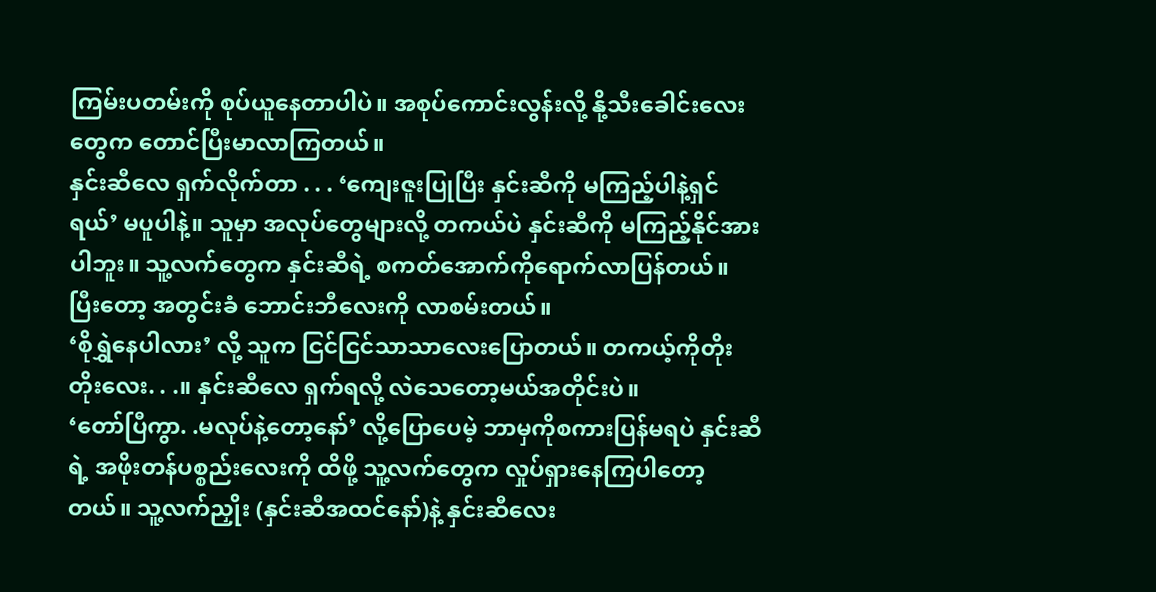ကြမ်းပတမ်းကို စုပ်ယူနေတာပါပဲ။ အစုပ်ကောင်းလွန်းလို့ နို့သီးခေါင်းလေးတွေက တောင်ပြီးမာလာကြတယ်။
နှင်းဆီလေ ရှက်လိုက်တာ . . . ‘ကျေးဇူးပြုပြီး နှင်းဆီကို မကြည့်ပါနဲ့ရှင်ရယ်’ မပူပါနဲ့။ သူမှာ အလုပ်တွေများလို့ တကယ်ပဲ နှင်းဆီကို မကြည့်နိုင်အားပါဘူး။ သူ့လက်တွေက နှင်းဆီရဲ့ စကတ်အောက်ကိုရောက်လာပြန်တယ်။ ပြီးတော့ အတွင်းခံ ဘောင်းဘီလေးကို လာစမ်းတယ်။
‘စိုရွှဲနေပါလား’ လို့ သူက ငြင်ငြင်သာသာလေးပြောတယ်။ တကယ့်ကိုတိုးတိုးလေး. . .။ နှင်းဆီလေ ရှက်ရလို့ လဲသေတော့မယ်အတိုင်းပဲ။
‘တော်ပြီကွာ. .မလုပ်နဲ့တော့နော်’ လို့ပြောပေမဲ့ ဘာမှကိုစကားပြန်မရပဲ နှင်းဆီရဲ့ အဖိုးတန်ပစ္စည်းလေးကို ထိဖို့ သူ့လက်တွေက လှုပ်ရှားနေကြပါတော့တယ်။ သူ့လက်ညှိုး (နှင်းဆီအထင်နော်)နဲ့ နှင်းဆီလေး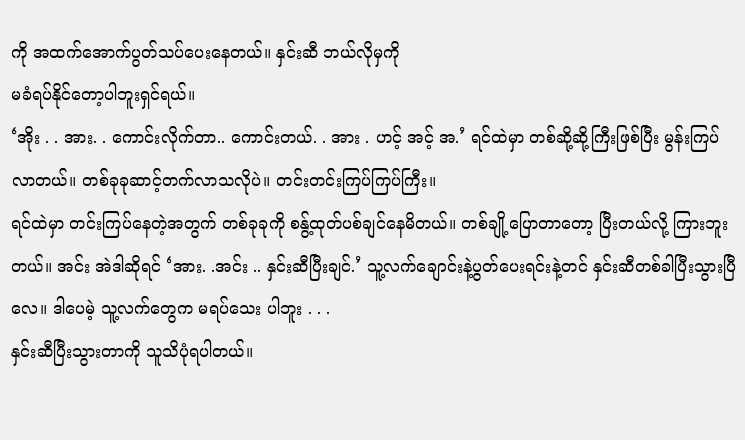ကို အထက်အောက်ပွတ်သပ်ပေးနေတယ်။ နှင်းဆီ ဘယ်လိုမှကို
မခံရပ်နိုင်တော့ပါဘူးရှင်ရယ်။
‘အိုး . . အား. . ကောင်းလိုက်တာ.. ကောင်းတယ်. . အား . ဟင့် အင့် အ.’ ရင်ထဲမှာ တစ်ဆို့ဆို့ကြီးဖြစ်ပြီး မွန်းကြပ်လာတယ်။ တစ်ခုခုဆာင့်တက်လာသလိုပဲ။ တင်းတင်းကြပ်ကြပ်ကြီး။
ရင်ထဲမှာ တင်းကြပ်နေတဲ့အတွက် တစ်ခုခုကို စနွ့်ထုတ်ပစ်ချင်နေမိတယ်။ တစ်ချို့ပြောတာတော့ ပြီးတယ်လို့ ကြားဘူးတယ်။ အင်း အဲဒါဆိုရင် ‘အား. .အင်း .. နှင်းဆီပြီးချင်.’ သူ့လက်ချောင်းနဲ့ပွတ်ပေးရင်းနဲ့တင် နှင်းဆီတစ်ခါပြီးသွားပြီလေ။ ဒါပေမဲ့ သူ့လက်တွေက မရပ်သေး ပါဘူး . . .
နှင်းဆီပြီးသွားတာကို သူသိပုံရပါတယ်။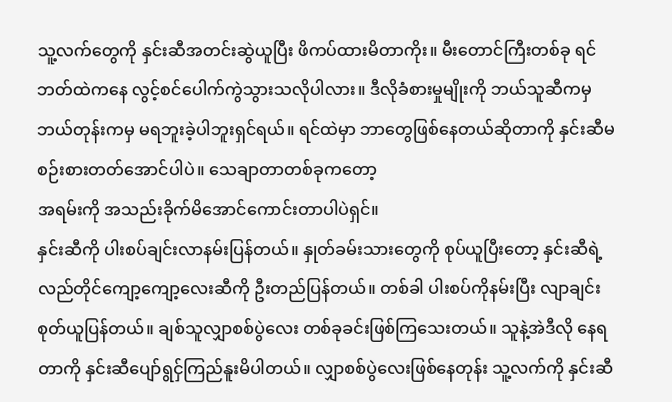သူ့လက်တွေကို နှင်းဆီအတင်းဆွဲယူပြီး ဖိကပ်ထားမိတာကိုး။ မီးတောင်ကြီးတစ်ခု ရင်ဘတ်ထဲကနေ လွင့်စင်ပေါက်ကွဲသွားသလိုပါလား။ ဒီလိုခံစားမှုမျိုးကို ဘယ်သူဆီကမှ ဘယ်တုန်းကမှ မရဘူးခဲ့ပါဘူးရှင်ရယ်။ ရင်ထဲမှာ ဘာတွေဖြစ်နေတယ်ဆိုတာကို နှင်းဆီမစဉ်းစားတတ်အောင်ပါပဲ။ သေချာတာတစ်ခုကတော့
အရမ်းကို အသည်းခိုက်မိအောင်ကောင်းတာပါပဲရှင်။
နှင်းဆီကို ပါးစပ်ချင်းလာနမ်းပြန်တယ်။ နှုတ်ခမ်းသားတွေကို စုပ်ယူပြီးတော့ နှင်းဆီရဲ့လည်တိုင်ကျော့ကျော့လေးဆီကို ဦးတည်ပြန်တယ်။ တစ်ခါ ပါးစပ်ကိုနမ်းပြီး လျာချင်းစုတ်ယူပြန်တယ်။ ချစ်သူလျှာစစ်ပွဲလေး တစ်ခုခင်းဖြစ်ကြသေးတယ်။ သူနဲ့အဲဒီလို နေရတာကို နှင်းဆီပျော်ရွငှ်ကြည်နူးမိပါတယ်။ လျှာစစ်ပွဲလေးဖြစ်နေတုန်း သူ့လက်ကို နှင်းဆီ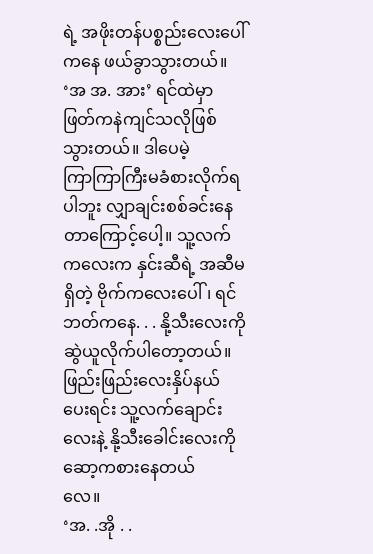ရဲ့ အဖိုးတန်ပစ္စည်းလေးပေါ်ကနေ ဖယ်ခွာသွားတယ်။
‘အ အ. အား’ ရင်ထဲမှာ ဖြတ်ကနဲကျင်သလိုဖြစ်သွားတယ်။ ဒါပေမဲ့
ကြာကြာကြီးမခံစားလိုက်ရပါဘူး လျှာချင်းစစ်ခင်းနေတာကြောင့်ပေါ့။ သူ့လက်ကလေးက နှင်းဆီရဲ့ အဆီမရှိတဲ့ ဗိုက်ကလေးပေါ်၊ ရင်ဘတ်ကနေ. . . နို့သီးလေးကို ဆွဲယူလိုက်ပါတော့တယ်။ ဖြည်းဖြည်းလေးနှိပ်နယ်ပေးရင်း သူ့လက်ချောင်းလေးနဲ့ နို့သီးခေါင်းလေးကို ဆော့ကစားနေတယ်
လေ။
‘အ. .အို . .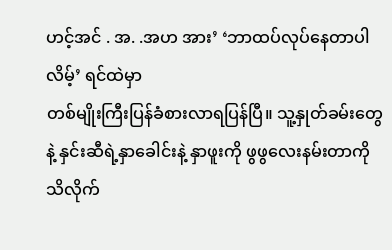ဟင့်အင် . အ. .အဟ အား’ ‘ဘာထပ်လုပ်နေတာပါလိမ့်’ ရင်ထဲမှာ
တစ်မျိုးကြီးပြန်ခံစားလာရပြန်ပြီ။ သူ့နှုတ်ခမ်းတွေနဲ့ နှင်းဆီရဲ့နှာခေါင်းနဲ့ နှာဖူးကို ဖွဖွလေးနမ်းတာကို
သိလိုက်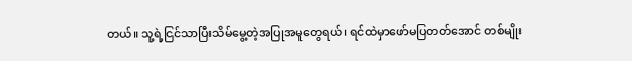တယ်။ သူ့ရဲ့ငြင်သာပြီးသိမ်မွေ့တဲ့အပြုအမူတွေရယ်၊ ရင်ထဲမှာဖော်မပြတတ်အောင် တစ်မျိုး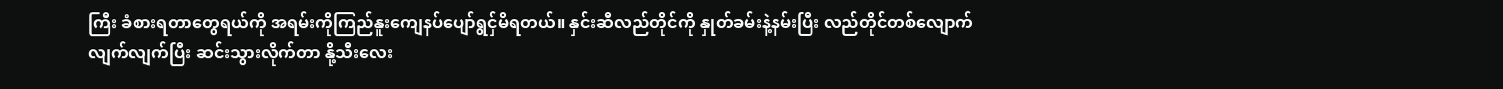ကြီး ခံစားရတာတွေရယ်ကို အရမ်းကိုကြည်နူးကျေနပ်ပျော်ရွငှ်မိရတယ်။ နှင်းဆီလည်တိုင်ကို နှုတ်ခမ်းနဲ့နမ်းပြီး လည်တိုင်တစ်လျောက်လျက်လျက်ပြီး ဆင်းသွားလိုက်တာ နို့သီးလေး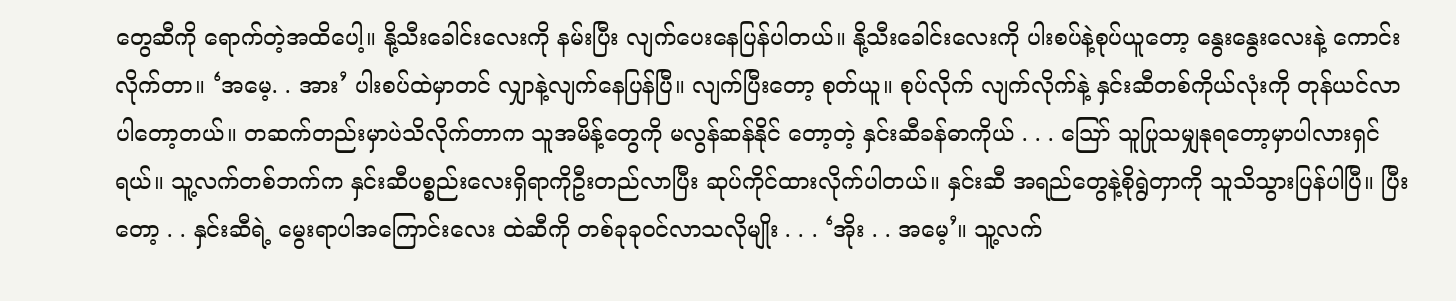တွေဆီကို ရောက်တဲ့အထိပေါ့။ နို့သီးခေါင်းလေးကို နမ်းပြီး လျက်ပေးနေပြန်ပါတယ်။ နို့သီးခေါင်းလေးကို ပါးစပ်နဲ့စုပ်ယူတော့ နွေးနွေးလေးနဲ့ ကောင်းလိုက်တာ။ ‘အမေ့. . အား’ ပါးစပ်ထဲမှာတင် လျှာနဲ့လျက်နေပြန်ပြီ။ လျက်ပြီးတော့ စုတ်ယူ။ စုပ်လိုက် လျက်လိုက်နဲ့ နှင်းဆီတစ်ကိုယ်လုံးကို တုန်ယင်လာပါတော့တယ်။ တဆက်တည်းမှာပဲသိလိုက်တာက သူအမိန့်တွေကို မလွန်ဆန်နိုင် တော့တဲ့ နှင်းဆီခန်ဓာကိုယ် . . . သြော် သူပြုသမျှနုရတော့မှာပါလားရှင်ရယ်။ သူ့လက်တစ်ဘက်က နှင်းဆီပစ္စည်းလေးရှိရာကိုဦးတည်လာပြီး ဆုပ်ကိုင်ထားလိုက်ပါတယ်။ နှင်းဆီ အရည်တွေနဲ့စိုရွဲတှာကို သူသိသွားပြန်ပါပြီ။ ပြီးတော့ . . နှင်းဆီရဲ့ မွေးရာပါအကြောင်းလေး ထဲဆီကို တစ်ခုခုဝင်လာသလိုမျိုး . . . ‘အိုး . . အမေ့’။ သူ့လက်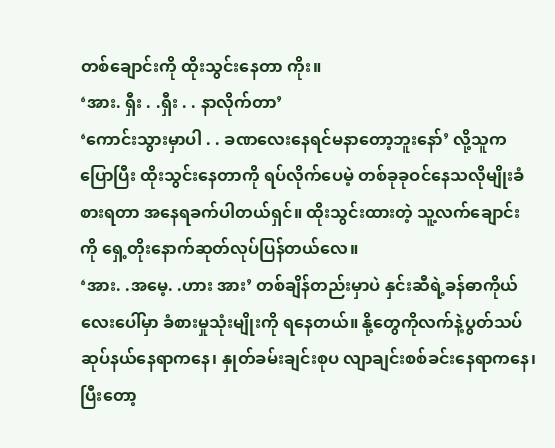တစ်ချောင်းကို ထိုးသွင်းနေတာ ကိုး။
‘အား. ရှီး . .ရှီး . . နာလိုက်တာ’
‘ကောင်းသွားမှာပါ . . ခဏလေးနေရင်မနာတော့ဘူးနော်’ လို့သူကပြောပြီး ထိုးသွင်းနေတာကို ရပ်လိုက်ပေမဲ့ တစ်ခုခုဝင်နေသလိုမျိုးခံစားရတာ အနေရခက်ပါတယ်ရှင်။ ထိုးသွင်းထားတဲ့ သူ့လက်ချောင်းကို ရှေ့တိုးနောက်ဆုတ်လုပ်ပြန်တယ်လေ။
‘အား. .အမေ့. .ဟား အား’ တစ်ချိန်တည်းမှာပဲ နှင်းဆီရဲ့ခန်ဓာကိုယ်လေးပေါ်မှာ ခံစားမှုသုံးမျိုးကို ရနေတယ်။ နို့တွေကိုလက်နဲ့ပွတ်သပ်ဆုပ်နယ်နေရာကနေ၊ နှုတ်ခမ်းချင်းစုပ လျာချင်းစစ်ခင်းနေရာကနေ၊ ပြီးတော့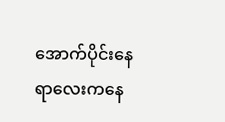အောက်ပိုင်းနေရာလေးကနေ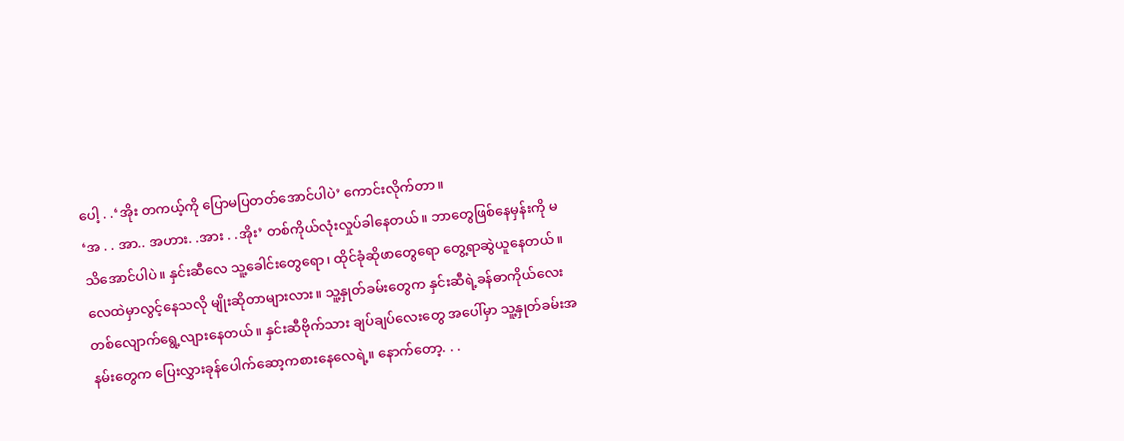ပေါ့ . .‘အိုး တကယ့်ကို ပြောမပြတတ်အောင်ပါပဲ’ ကောင်းလိုက်တာ။
‘အ . . အာ.. အဟား. .အား . .အိုး’ တစ်ကိုယ်လုံးလှုပ်ခါနေတယ်။ ဘာတွေဖြစ်နေမှန်းကို မသိအောင်ပါပဲ။ နှင်းဆီလေ သူ့ခေါင်းတွေရော၊ ထိုင်ခုံဆိုဖာတွေရော တွေ့ရာဆွဲယူနေတယ်။ လေထဲမှာလွင့်နေသလို မျိုးဆိုတာများလား။ သူ့နှုတ်ခမ်းတွေက နှင်းဆီရဲ့ခန်ဓာကိုယ်လေးတစ်လျောက်ရွေ့လျားနေတယ်။ နှင်းဆီဗိုက်သား ချပ်ချပ်လေးတွေ အပေါ်မှာ သူ့နှုတ်ခမ်းအနမ်းတွေက ပြေးလွှားခုန်ပေါက်ဆော့ကစားနေလေရဲ့။ နောက်တော့. . .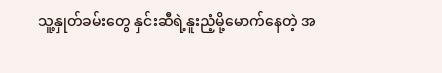သူ့နှုတ်ခမ်းတွေ နှင်းဆီရဲ့နူးညံ့မို့မောက်နေတဲ့ အ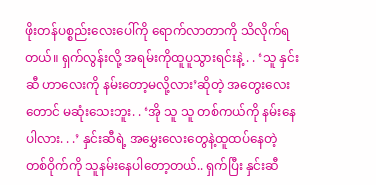ဖိုးတန်ပစ္စည်းလေးပေါ်ကို ရောက်လာတာကို သိလိုက်ရတယ်။ ရှက်လွန်းလို့ အရမ်းကိုထူပူသွားရင်းနဲ့ . . ‘သူ နှင်းဆီ ဟာလေးကို နမ်းတော့မလို့လား’ဆိုတဲ့ အတွေးလေးတောင် မဆုံးသေးဘူး. . ‘အို သူ သူ တစ်ကယ်ကို နမ်းနေပါလား. . .’ နှင်းဆီရဲ့ အမွှေးလေးတွေနဲ့ထူထပ်နေတဲ့ တစ်ဝိုက်ကို သူနမ်းနေပါတော့တယ်.. ရှက်ပြီး နှင်းဆီ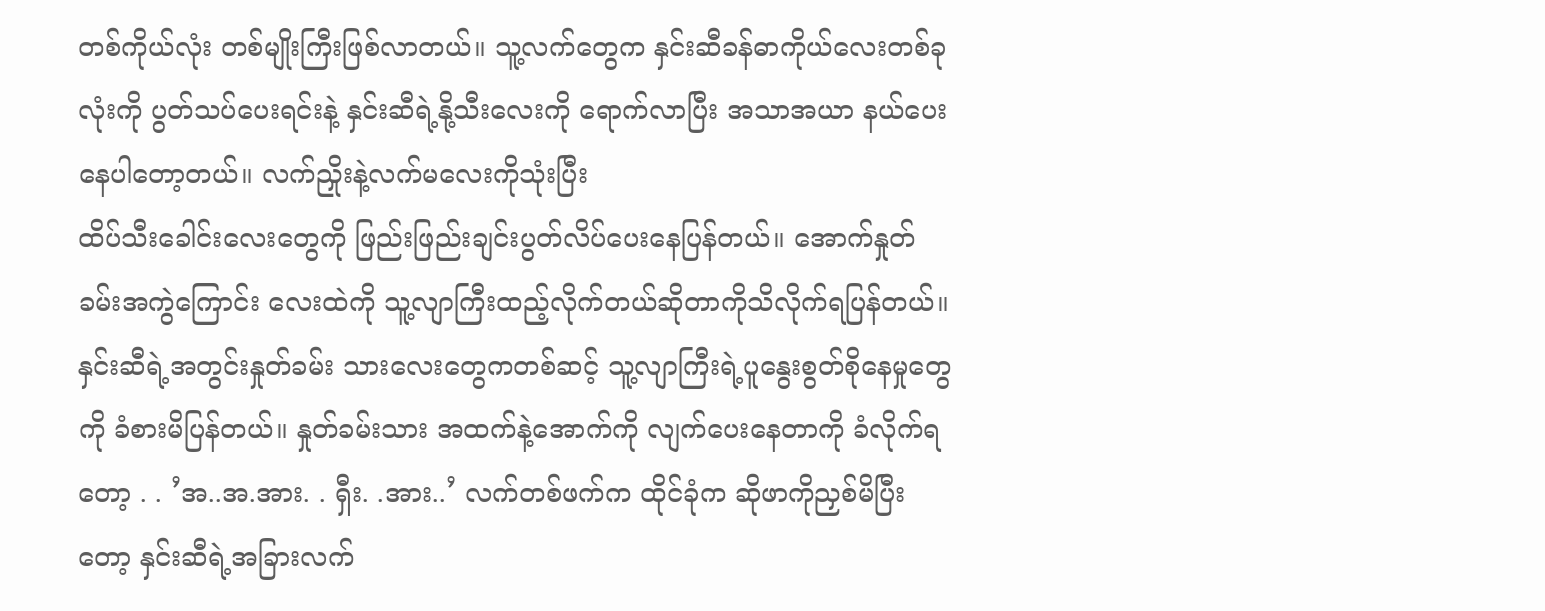တစ်ကိုယ်လုံး တစ်မျိုးကြီးဖြစ်လာတယ်။ သူ့လက်တွေက နှင်းဆီခန်ဓာကိုယ်လေးတစ်ခုလုံးကို ပွတ်သပ်ပေးရင်းနဲ့ နှင်းဆီရဲ့နို့သီးလေးကို ရောက်လာပြီး အသာအယာ နယ်ပေးနေပါတော့တယ်။ လက်ညှိုးနဲ့လက်မလေးကိုသုံးပြီး
ထိပ်သီးခေါင်းလေးတွေကို ဖြည်းဖြည်းချင်းပွတ်လိပ်ပေးနေပြန်တယ်။ အောက်နှုတ်ခမ်းအကွဲကြောင်း လေးထဲကို သူ့လျာကြီးထည့်လိုက်တယ်ဆိုတာကိုသိလိုက်ရပြန်တယ်။ နှင်းဆီရဲ့အတွင်းနှုတ်ခမ်း သားလေးတွေကတစ်ဆင့် သူ့လျာကြီးရဲ့ပူနွေးစွတ်စိုနေမှုတွေကို ခံစားမိပြန်တယ်။ နှုတ်ခမ်းသား အထက်နဲ့အောက်ကို လျက်ပေးနေတာကို ခံလိုက်ရတော့ . . ’အ..အ.အား. . ရှီး. .အား..’ လက်တစ်ဖက်က ထိုင်ခုံက ဆိုဖာကိုညှစ်မိပြီးတော့ နှင်းဆီရဲ့အခြားလက်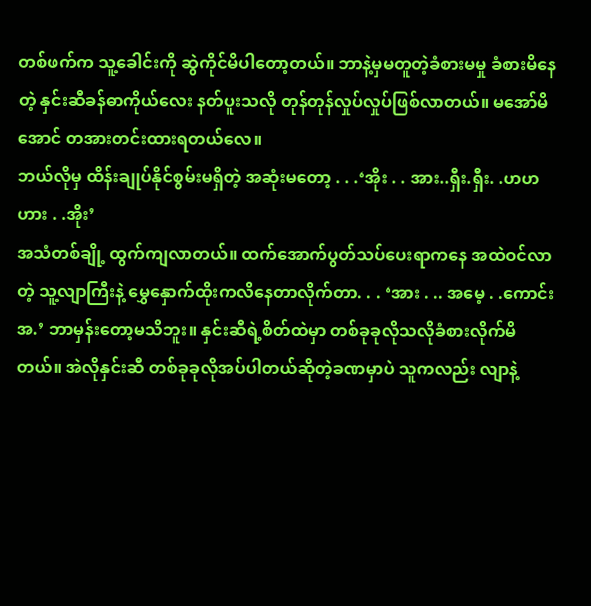တစ်ဖက်က သူ့ခေါင်းကို ဆွဲကိုင်မိပါတော့တယ်။ ဘာနဲ့မှမတူတဲ့ခံစားမမှု ခံစားမိနေတဲ့ နှင်းဆီခန်ဓာကိုယ်လေး နတ်ပူးသလို တုန်တုန်လှုပ်လှုပ်ဖြစ်လာတယ်။ မအော်မိအောင် တအားတင်းထားရတယ်လေ။
ဘယ်လိုမှ ထိန်းချုပ်နိုင်စွမ်းမရှိတဲ့ အဆုံးမတော့ . . .‘အိုး . . အား..ရှီး.ရှီး. .ဟဟဟား . .အိုး’
အသံတစ်ချို့ ထွက်ကျလာတယ်။ ထက်အောက်ပွတ်သပ်ပေးရာကနေ အထဲဝင်လာတဲ့ သူ့လျာကြီးနဲ့ မွှေနှောက်ထိုးကလိနေတာလိုက်တာ. . . ‘အား . .. အမေ့ . .ကောင်း အ.’ ဘာမှန်းတော့မသိဘူး။ နှင်းဆီရဲ့စိတ်ထဲမှာ တစ်ခုခုလိုသလိုခံစားလိုက်မိတယ်။ အဲလိုနှင်းဆီ တစ်ခုခုလိုအပ်ပါတယ်ဆိုတဲ့ခဏမှာပဲ သူကလည်း လျာနဲ့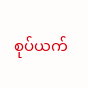စုပ်ယက်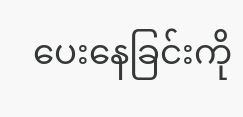ပေးနေခြင်းကို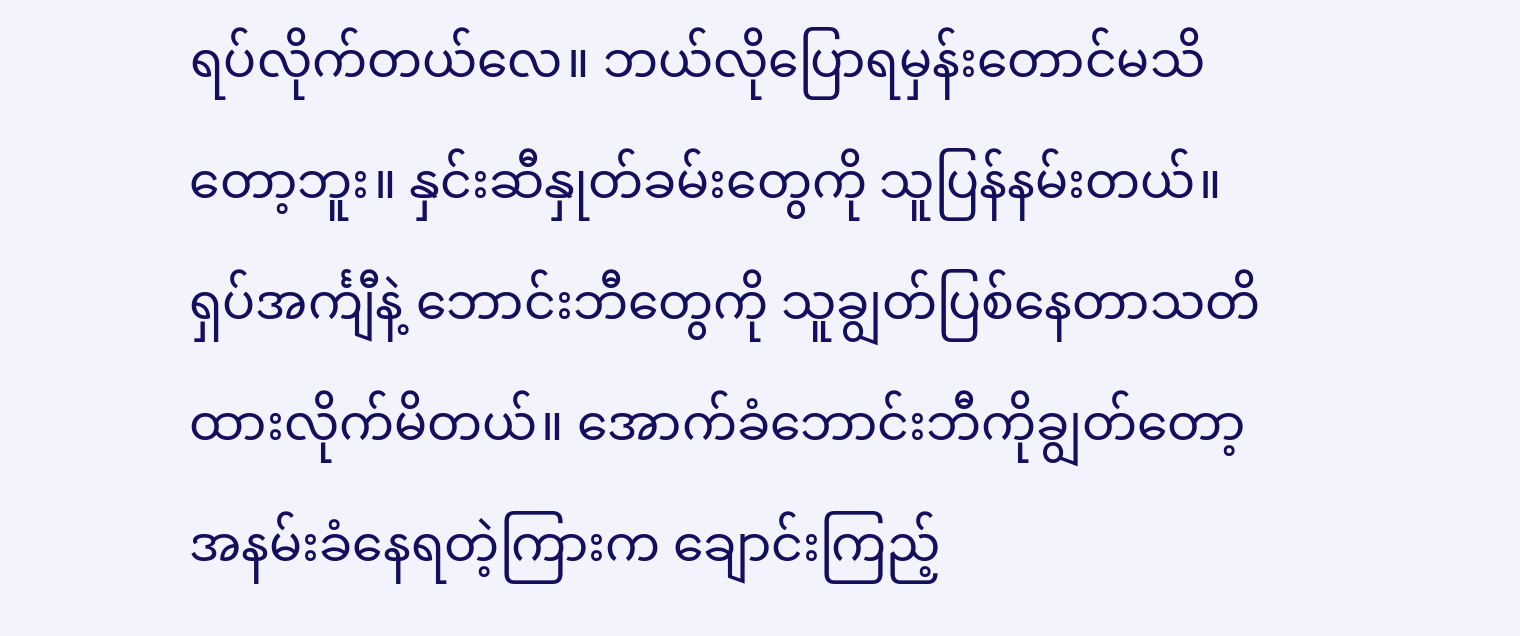ရပ်လိုက်တယ်လေ။ ဘယ်လိုပြောရမှန်းတောင်မသိတော့ဘူး။ နှင်းဆီနှုတ်ခမ်းတွေကို သူပြန်နမ်းတယ်။ ရှပ်အင်္ကျီနဲ့ ဘောင်းဘီတွေကို သူချွတ်ပြစ်နေတာသတိထားလိုက်မိတယ်။ အောက်ခံဘောင်းဘီကိုချွတ်တော့ အနမ်းခံနေရတဲ့ကြားက ချောင်းကြည့်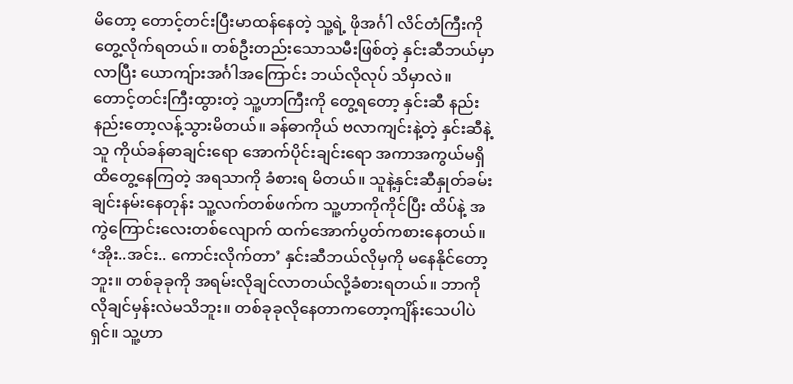မိတော့ တောင့်တင်းပြီးမာထန်နေတဲ့ သူ့ရဲ့ ဖိုအင်္ဂါ လိင်တံကြီးကို တွေ့လိုက်ရတယ်။ တစ်ဦးတည်းသောသမီးဖြစ်တဲ့ နှင်းဆီဘယ်မှာလာပြီး ယောကျ်ားအင်္ဂါအကြောင်း ဘယ်လိုလုပ် သိမှာလဲ။ တောင့်တင်းကြီးထွားတဲ့ သူ့ဟာကြီးကို တွေ့ရတော့ နှင်းဆီ နည်းနည်းတော့လန့်သွားမိတယ်။ ခန်ဓာကိုယ် ဗလာကျင်းနဲ့တဲ့ နှင်းဆီနဲ့သူ ကိုယ်ခန်ဓာချင်းရော အောက်ပိုင်းချင်းရော အကာအကွယ်မရှိ ထိတွေ့နေကြတဲ့ အရသာကို ခံစားရ မိတယ်။ သူနဲ့နှင်းဆီနှုတ်ခမ်းချင်းနမ်းနေတုန်း သူ့လက်တစ်ဖက်က သူ့ဟာကိုကိုင်ပြီး ထိပ်နဲ့ အကွဲကြောင်းလေးတစ်လျောက် ထက်အောက်ပွတ်ကစားနေတယ်။ ‘အိုး..အင်း.. ကောင်းလိုက်တာ’ နှင်းဆီဘယ်လိုမှကို မနေနိုင်တော့ဘူး။ တစ်ခုခုကို အရမ်းလိုချင်လာတယ်လို့ခံစားရတယ်။ ဘာကိုလိုချင်မှန်းလဲမသိဘူး။ တစ်ခုခုလိုနေတာကတော့ကျိန်းသေပါပဲရှင်။ သူ့ဟာ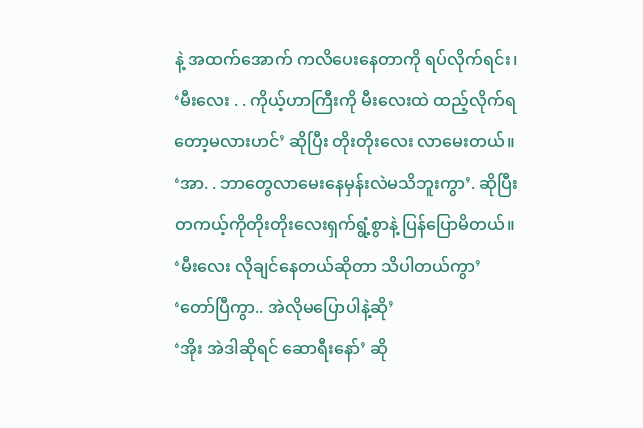နဲ့ အထက်အောက် ကလိပေးနေတာကို ရပ်လိုက်ရင်း၊
‘မီးလေး . . ကိုယ့်ဟာကြီးကို မီးလေးထဲ ထည့်လိုက်ရတော့မလားဟင်’ ဆိုပြီး တိုးတိုးလေး လာမေးတယ်။
‘အာ. . ဘာတွေလာမေးနေမှန်းလဲမသိဘူးကွာ’. ဆိုပြီး တကယ့်ကိုတိုးတိုးလေးရှက်ရွံ့စွာနဲ့ ပြန်ပြောမိတယ်။
‘မီးလေး လိုချင်နေတယ်ဆိုတာ သိပါတယ်ကွာ’
‘တော်ပြီကွာ.. အဲလိုမပြောပါနဲ့ဆို’
‘အိုး အဲဒါဆိုရင် ဆောရီးနော်’ ဆို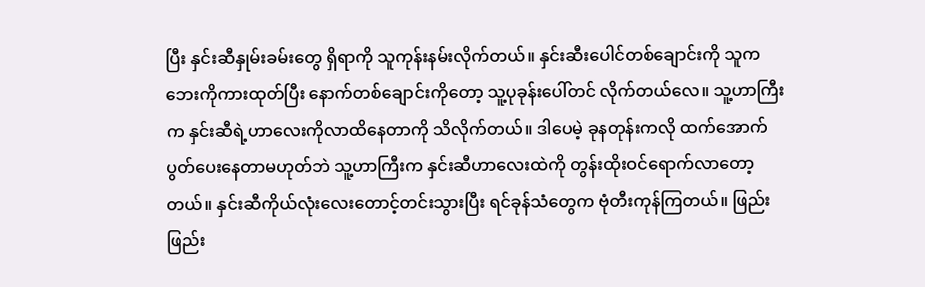ပြီး နှင်းဆီနှုမ်းခမ်းတွေ ရှိရာကို သူကုန်းနမ်းလိုက်တယ်။ နှင်းဆီးပေါင်တစ်ချောင်းကို သူကဘေးကိုကားထုတ်ပြီး နောက်တစ်ချောင်းကိုတော့ သူ့ပုခုန်းပေါ်တင် လိုက်တယ်လေ။ သူ့ဟာကြီးက နှင်းဆီရဲ့ဟာလေးကိုလာထိနေတာကို သိလိုက်တယ်။ ဒါပေမဲ့ ခုနတုန်းကလို ထက်အောက်ပွတ်ပေးနေတာမဟုတ်ဘဲ သူ့ဟာကြီးက နှင်းဆီဟာလေးထဲကို တွန်းထိုးဝင်ရောက်လာတော့တယ်။ နှင်းဆီကိုယ်လုံးလေးတောင့်တင်းသွားပြီး ရင်ခုန်သံတွေက ဗုံတီးကုန်ကြတယ်။ ဖြည်းဖြည်း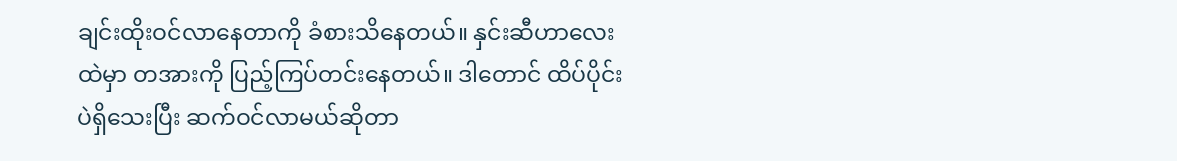ချင်းထိုးဝင်လာနေတာကို ခံစားသိနေတယ်။ နှင်းဆီဟာလေးထဲမှာ တအားကို ပြည့်ကြပ်တင်းနေတယ်။ ဒါတောင် ထိပ်ပိုင်းပဲရှိသေးပြီး ဆက်ဝင်လာမယ်ဆိုတာ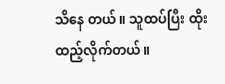သိနေ တယ်။ သူထပ်ပြီး ထိုးထည့်လိုက်တယ်။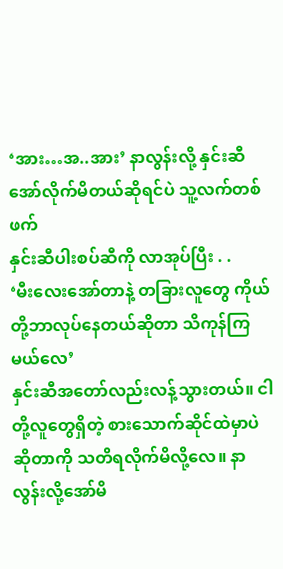‘အား…အ..အား’ နာလွန်းလို့ နှင်းဆီအော်လိုက်မိတယ်ဆိုရင်ပဲ သူ့လက်တစ်ဖက်
နှင်းဆီပါးစပ်ဆီကို လာအုပ်ပြီး . .
‘မီးလေးအော်တာနဲ့ တခြားလူတွေ ကိုယ်တို့ဘာလုပ်နေတယ်ဆိုတာ သိကုန်ကြမယ်လေ’
နှင်းဆီအတော်လည်းလန့်သွားတယ်။ ငါတို့လူတွေရှိတဲ့ စားသောက်ဆိုင်ထဲမှာပဲ ဆိုတာကို သတိရလိုက်မိလို့လေ။ နာလွန်းလို့အော်မိ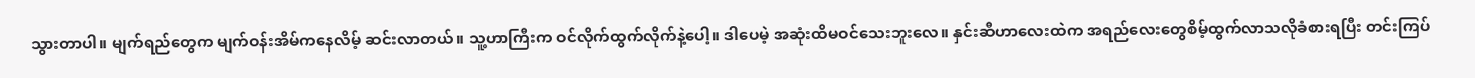သွားတာပါ။ မျက်ရည်တွေက မျက်ဝန်းအိမ်ကနေလိမ့် ဆင်းလာတယ်။ သူ့ဟာကြီးက ဝင်လိုက်ထွက်လိုက်နဲ့ပေါ့။ ဒါပေမဲ့ အဆုံးထိမဝင်သေးဘူးလေ။ နှင်းဆီဟာလေးထဲက အရည်လေးတွေစိမ့်ထွက်လာသလိုခံစားရပြီး တင်းကြပ်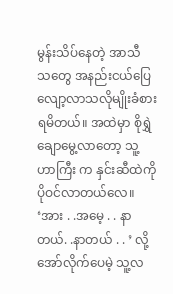မွန်းသိပ်နေတဲ့ အာသီ သတွေ အနည်းငယ်ပြေလျော့လာသလိုမျိုးခံစားရမိတယ်။ အထဲမှာ စိုရွှဲချောမွေ့လာတော့ သူ့ဟာကြီး က နှင်းဆီထဲကို ပိုဝင်လာတယ်လေ။
‘အား . .အမေ့ . . နာတယ်. .နာတယ် . . ’ လို့အော်လိုက်ပေမဲ့ သူ့လ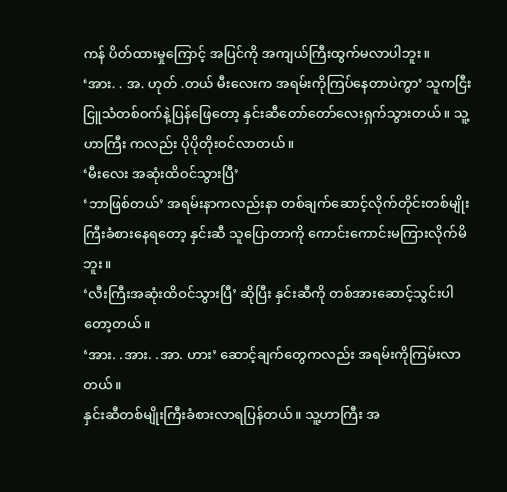ကန် ပိတ်ထားမှုကြောင့် အပြင်ကို အကျယ်ကြီးထွက်မလာပါဘူး။
‘အား. . အ. ဟုတ် .တယ် မီးလေးက အရမ်းကိုကြပ်နေတာပဲကွာ’ သူကငြီးငြူသံတစ်ဝက်နဲ့ပြန်ဖြေတော့ နှင်းဆီတော်တော်လေးရှက်သွားတယ်။ သူ့ဟာကြီး ကလည်း ပိုပိုတိုးဝင်လာတယ်။
‘မီးလေး အဆုံးထိဝင်သွားပြီ’
‘ဘာဖြစ်တယ်’ အရမ်းနာကလည်းနာ တစ်ချက်ဆောင့်လိုက်တိုင်းတစ်မျိုးကြီးခံစားနေရတော့ နှင်းဆီ သူပြောတာကို ကောင်းကောင်းမကြားလိုက်မိဘူး။
‘လီးကြီးအဆုံးထိဝင်သွားပြီ’ ဆိုပြီး နှင်းဆီကို တစ်အားဆောင့်သွင်းပါတော့တယ်။
‘အား. .အား. .အာ. ဟား’ ဆောင့်ချက်တွေကလည်း အရမ်းကိုကြမ်းလာတယ်။
နှင်းဆီတစ်မျိုးကြီးခံစားလာရပြန်တယ်။ သူ့ဟာကြီး အ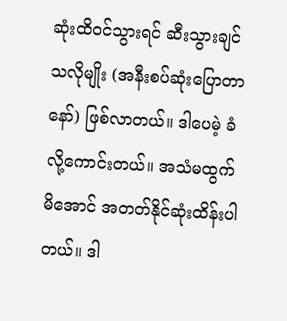ဆုံးထိဝင်သွားရင် ဆီးသွားချင် သလိုမျိုး (အနီးစပ်ဆုံးပြောတာနော်) ဖြစ်လာတယ်။ ဒါပေမဲ့ ခံလို့ကောင်းတယ်။ အသံမထွက် မိအောင် အတတ်နိုင်ဆုံးထိန်းပါတယ်။ ဒါ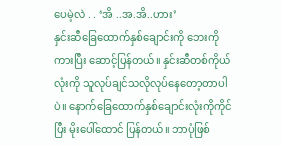ပေမဲ့လဲ . . ‘အိ ..အ.အိ..ဟား’
နှင်းဆီခြေထောက်နှစ်ချောင်းကို ဘေးကိုကားပြီး ဆောင့်ပြန်တယ်။ နှင်းဆီတစ်ကိုယ်လုံးကို သူလုပ်ချင်သလိုလုပ်နေတော့တာပါပဲ။ နောက်ခြေထောက်နှစ်ချောင်းလုံးကိုကိုင်ပြီး မိုးပေါ်ထောင် ပြန်တယ်။ ဘာပုံဖြစ်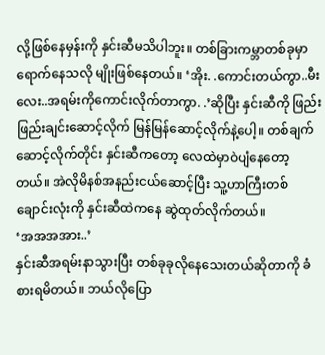လို့ဖြစ်နေမှန်းကို နှင်းဆီမသိပါဘူး။ တစ်ခြားကမ္ဘာတစ်ခုမှာ ရောက်နေသလို မျိုးဖြစ်နေတယ်။ ‘အိုး. .ကောင်းတယ်ကွာ..မီးလေး..အရမ်းကိုကောင်းလိုက်တာကွာ. .’ဆိုပြီး နှင်းဆီကို ဖြည်းဖြည်းချင်းဆောင့်လိုက် မြန်မြန်ဆောင့်လိုက်နဲ့ပေါ့။ တစ်ချက်ဆောင့်လိုက်တိုင်း နှင်းဆီကတော့ လေထဲမှာဝဲပျံနေတော့တယ်။ အဲလိုမိနစ်အနည်းငယ်ဆောင့်ပြီး သူ့ဟာကြီးတစ်ချောင်းလုံးကို နှင်းဆီထဲကနေ ဆွဲထုတ်လိုက်တယ်။
‘အအအအား..’
နှင်းဆီအရမ်းနာသွားပြီး တစ်ခုခုလိုနေသေးတယ်ဆိုတာကို ခံစားရမိတယ်။ ဘယ်လိုပြော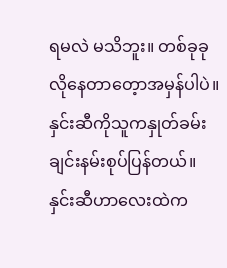ရမလဲ မသိဘူး။ တစ်ခုခုလိုနေတာတေ့ာအမှန်ပါပဲ။ နှင်းဆီကိုသူကနှုတ်ခမ်းချင်းနမ်းစုပ်ပြန်တယ်။ နှင်းဆီဟာလေးထဲက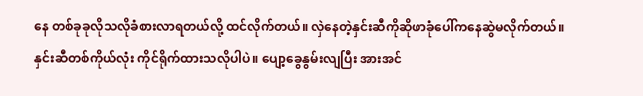နေ တစ်ခုခုလိုသလိုခံစားလာရတယ်လို့ ထင်လိုက်တယ်။ လှဲနေတဲ့နှင်းဆီကိုဆိုဖာခုံပေါ်ကနေဆွဲမလိုက်တယ်။ နှင်းဆီတစ်ကိုယ်လုံး ကိုင်ရိုက်ထားသလိုပါပဲ။ ပျော့ခွေနွမ်းလျပြီး အားအင်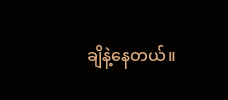ချိနဲ့နေတယ်။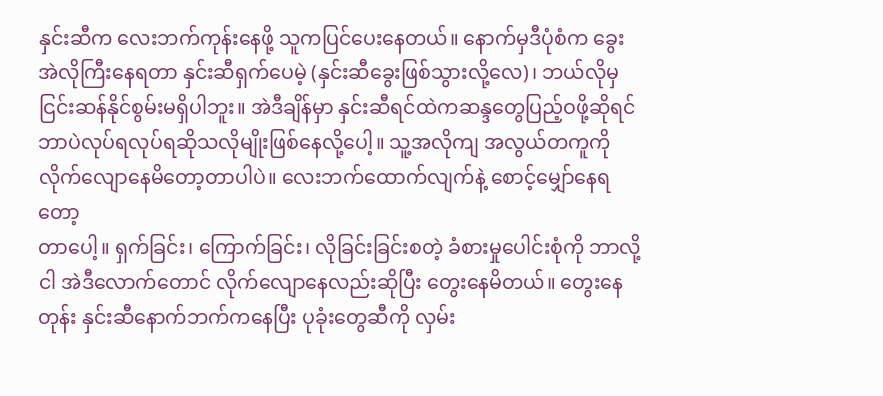နှင်းဆီက လေးဘက်ကုန်းနေဖို့ သူကပြင်ပေးနေတယ်။ နောက်မှဒီပုံစံက ခွေး အဲလိုကြီးနေရတာ နှင်းဆီရှက်ပေမဲ့ (နှင်းဆီခွေးဖြစ်သွားလို့လေ)၊ ဘယ်လိုမှ ငြင်းဆန်နိုင်စွမ်းမရှိပါဘူး။ အဲဒီချိန်မှာ နှင်းဆီရင်ထဲကဆန္ဒတွေပြည့်ဝဖို့ဆိုရင် ဘာပဲလုပ်ရလုပ်ရဆိုသလိုမျိုးဖြစ်နေလို့ပေါ့။ သူ့အလိုကျ အလွယ်တကူကို လိုက်လျောနေမိတော့တာပါပဲ။ လေးဘက်ထောက်လျက်နဲ့ စောင့်မျှော်နေရတော့
တာပေါ့။ ရှက်ခြင်း၊ ကြောက်ခြင်း၊ လိုခြင်းခြင်းစတဲ့ ခံစားမှုပေါင်းစုံကို ဘာလို့ ငါ အဲဒီလောက်တောင် လိုက်လျောနေလည်းဆိုပြီး တွေးနေမိတယ်။ တွေးနေတုန်း နှင်းဆီနောက်ဘက်ကနေပြီး ပုခုံးတွေဆီကို လှမ်း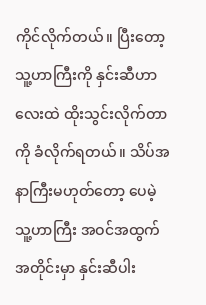ကိုင်လိုက်တယ်။ ပြီးတော့ သူ့ဟာကြီးကို နှင်းဆီဟာလေးထဲ ထိုးသွင်းလိုက်တာကို ခံလိုက်ရတယ်။ သိပ်အနာကြီးမဟုတ်တော့ ပေမဲ့ သူ့ဟာကြီး အဝင်အထွက်အတိုင်းမှာ နှင်းဆီပါး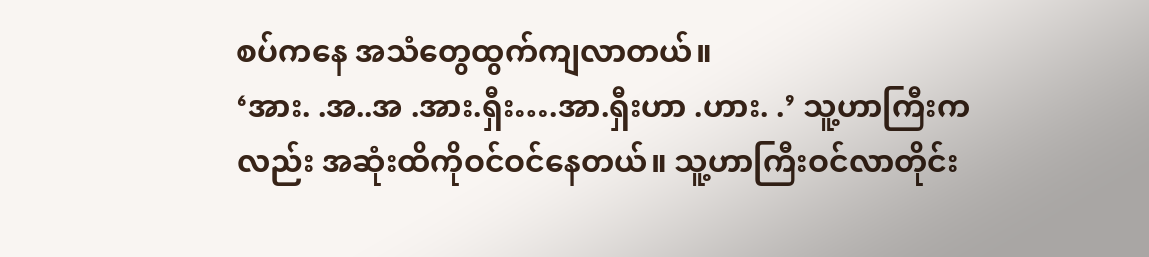စပ်ကနေ အသံတွေထွက်ကျလာတယ်။
‘အား. .အ..အ .အား.ရှီး….အာ.ရှီးဟာ .ဟား. .’ သူ့ဟာကြီးကလည်း အဆုံးထိကိုဝင်ဝင်နေတယ်။ သူ့ဟာကြီးဝင်လာတိုင်း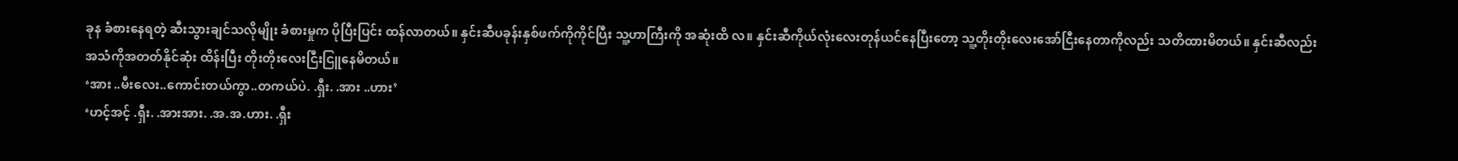ခုန ခံစားနေရတဲ့ ဆီးသွားချင်သလိုမျိုး ခံစားမှုက ပိုပြီးပြင်း ထန်လာတယ်။ နှင်းဆီပခုန်းနှစ်ဖက်ကိုကိုင်ပြီး သူ့ဟာကြီးကို အဆုံးထိ လ။ နှင်းဆီကိုယ်လုံးလေးတုန်ယင်နေပြီးတော့ သူ့တိုးတိုးလေးအော်ငြီးနေတာကိုလည်း သတိထားမိတယ်။ နှင်းဆီလည်း အသံကိုအတတ်နိုင်ဆုံး ထိန်းပြီး တိုးတိုးလေးငြီးငြူနေမိတယ်။
‘အား ..မီးလေး..ကောင်းတယ်ကွာ..တကယ်ပဲ. .ရှီး. .အား ..ဟား’
‘ဟင့်အင့် .ရှီး. .အားအား. .အ.အ.ဟား. .ရှီး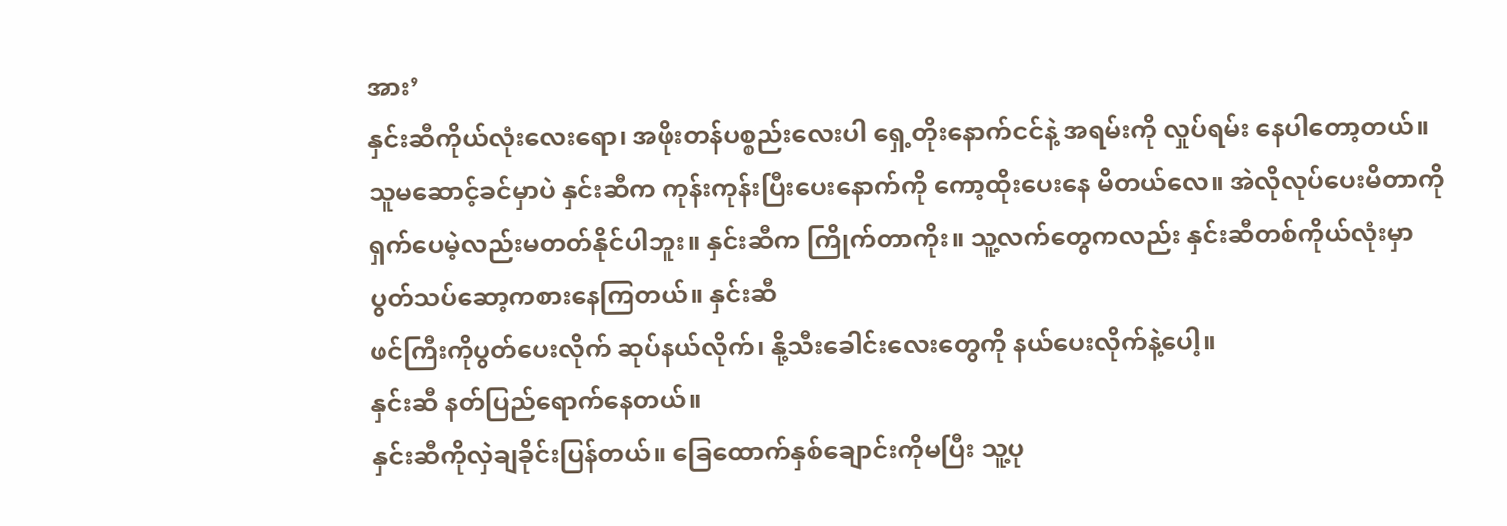အား’
နှင်းဆီကိုယ်လုံးလေးရော၊ အဖိုးတန်ပစ္စည်းလေးပါ ရှေ့တိုးနောက်ငင်နဲ့ အရမ်းကို လှုပ်ရမ်း နေပါတော့တယ်။ သူမဆောင့်ခင်မှာပဲ နှင်းဆီက ကုန်းကုန်းပြီးပေးနောက်ကို ကော့ထိုးပေးနေ မိတယ်လေ။ အဲလိုလုပ်ပေးမိတာကို ရှက်ပေမဲ့လည်းမတတ်နိုင်ပါဘူး။ နှင်းဆီက ကြိုက်တာကိုး။ သူ့လက်တွေကလည်း နှင်းဆီတစ်ကိုယ်လုံးမှာ ပွတ်သပ်ဆော့ကစားနေကြတယ်။ နှင်းဆီ
ဖင်ကြီးကိုပွတ်ပေးလိုက် ဆုပ်နယ်လိုက်၊ နို့သီးခေါင်းလေးတွေကို နယ်ပေးလိုက်နဲ့ပေါ့။
နှင်းဆီ နတ်ပြည်ရောက်နေတယ်။
နှင်းဆီကိုလှဲချခိုင်းပြန်တယ်။ ခြေထောက်နှစ်ချောင်းကိုမပြီး သူ့ပု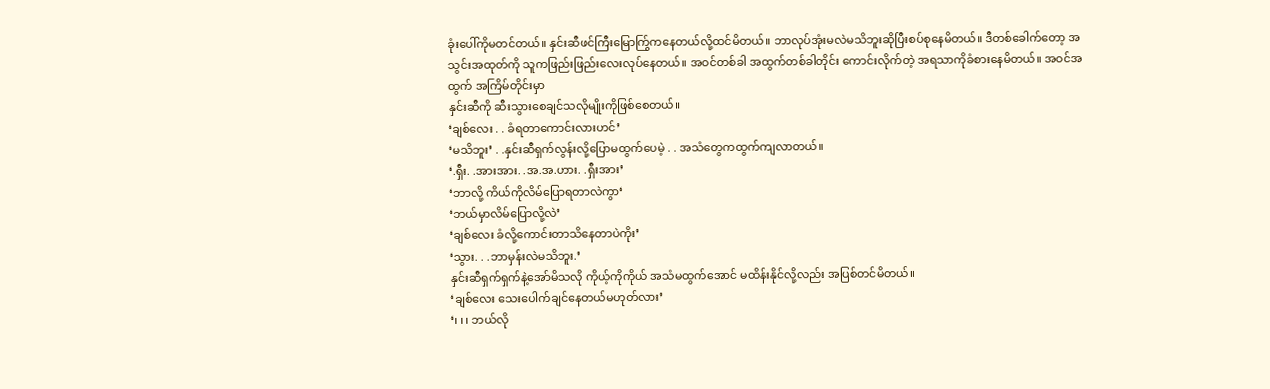ခုံးပေါ်ကိုမတင်တယ်။ နှင်းဆီဖင်ကြီးမြောက်ြွကနေတယ်လို့ထင်မိတယ်။ ဘာလုပ်အုံးမလဲမသိဘူးဆိုပြီးစပ်စုနေမိတယ်။ ဒီတစ်ခေါက်တော့ အသွင်းအထုတ်ကို သူကဖြည်းဖြည်းလေးလုပ်နေတယ်။ အဝင်တစ်ခါ အထွက်တစ်ခါတိုင်း ကောင်းလိုက်တဲ့ အရသာကိုခံစားနေမိတယ်။ အဝင်အထွက် အကြိမ်တိုင်းမှာ
နှင်းဆီကို ဆီးသွားစေချင်သလိုမျိုးကိုဖြစ်စေတယ်။
‘ချစ်လေး . . ခံရတာကောင်းလားဟင်’
‘မသိဘူး’ . .နှင်းဆီရှက်လွန်းလို့ပြောမထွက်ပေမဲ့ . . အသံတွေကထွက်ကျလာတယ်။
‘.ရှီး. .အားအား. .အ.အ.ဟား. .ရှီးအား’
‘ဘာလို့ ကိယ်ကိုလိမ်ပြောရတာလဲကွာ‘
‘ဘယ်မှာလိမ်ပြောလို့လဲ’
‘ချစ်လေး ခံလို့ကောင်းတာသိနေတာပဲကိုး’
‘သွား. . .ဘာမှန်းလဲမသိဘူး.’
နှင်းဆီရှက်ရှက်နဲ့အော်မိသလို ကိုယ့်ကိုကိုယ် အသံမထွက်အောင် မထိန်းနိုင်လို့လည်း အပြစ်တင်မိတယ်။
‘ချစ်လေး သေးပေါက်ချင်နေတယ်မဟုတ်လား’
‘၊ ၊ ၊ ဘယ်လို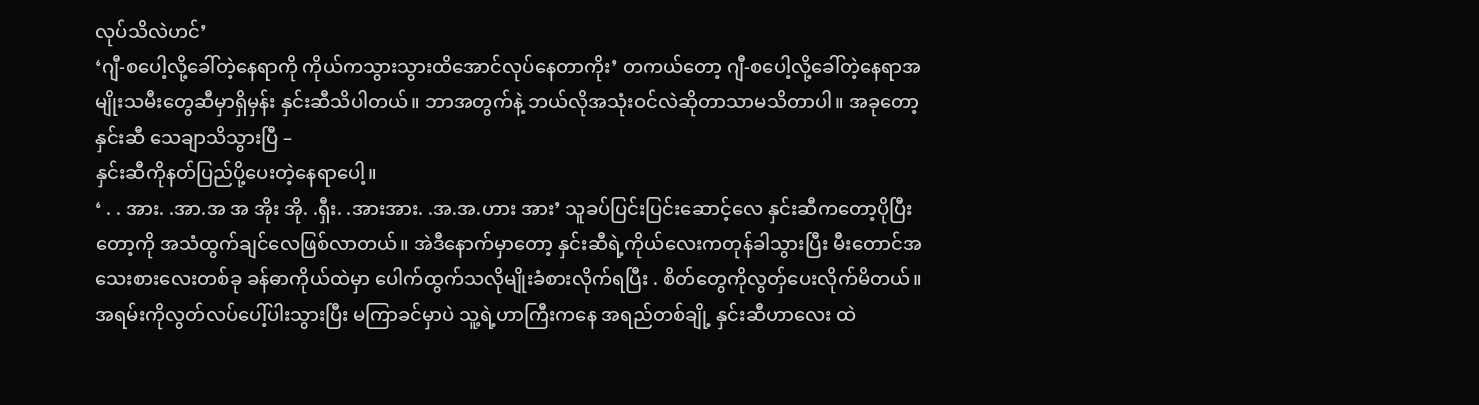လုပ်သိလဲဟင်’
‘ဂျီ-စပေါ့လို့ခေါ်တဲ့နေရာကို ကိုယ်ကသွားသွားထိအောင်လုပ်နေတာကိုး’ တကယ်တော့ ဂျီ-စပေါ့လို့ခေါ်တဲ့နေရာအမျိုးသမီးတွေဆီမှာရှိမှန်း နှင်းဆီသိပါတယ်။ ဘာအတွက်နဲ့ ဘယ်လိုအသုံးဝင်လဲဆိုတာသာမသိတာပါ။ အခုတော့နှင်းဆီ သေချာသိသွားပြီ –
နှင်းဆီကိုနတ်ပြည်ပို့ပေးတဲ့နေရာပေါ့။
‘ . . အား. .အာ.အ အ အိုး အို. .ရှီး. .အားအား. .အ.အ.ဟား အား’ သူခပ်ပြင်းပြင်းဆောင့်လေ နှင်းဆီကတော့ပိုပြီးတော့ကို အသံထွက်ချင်လေဖြစ်လာတယ်။ အဲဒီနောက်မှာတော့ နှင်းဆီရဲ့ကိုယ်လေးကတုန်ခါသွားပြီး မီးတောင်အသေးစားလေးတစ်ခု ခန်ဓာကိုယ်ထဲမှာ ပေါက်ထွက်သလိုမျိုးခံစားလိုက်ရပြီး . စိတ်တွေကိုလွတှ်ပေးလိုက်မိတယ်။ အရမ်းကိုလွတ်လပ်ပေါ့်ပါးသွားပြီး မကြာခင်မှာပဲ သူ့ရဲ့ဟာကြီးကနေ အရည်တစ်ချို့ နှင်းဆီဟာလေး ထဲ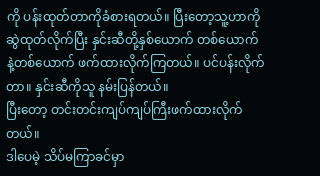ကို ပန်းထုတ်တာကိုခံစားရတယ်။ ပြီးတော့သူ့ဟာကိုဆွဲထုတ်လိုက်ပြီး နှင်းဆီတို့နှစ်ယောက် တစ်ယောက်နဲ့တစ်ယောက် ဖက်ထားလိုက်ကြတယ်။ ပင်ပန်းလိုက်တာ။ နှင်းဆီကိုသူ နမ်းပြန်တယ်။
ပြီးတော့ တင်းတင်းကျပ်ကျပ်ကြီးဖက်ထားလိုက်တယ်။
ဒါပေမဲ့ သိပ်မကြာခင်မှာ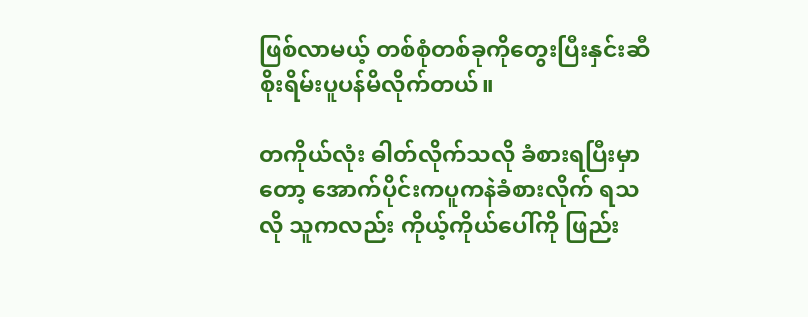ဖြစ်လာမယ့် တစ်စုံတစ်ခုကိုတွေးပြီးနှင်းဆီစိုးရိမ်းပူပန်မိလိုက်တယ်။

တကိုယ်လုံး ဓါတ်လိုက်သလို ခံစားရပြီးမှာတော့ အောက်ပိုင်းကပူကနဲခံစားလိုက် ရသလို သူကလည်း ကိုယ့်ကိုယ်ပေါ်ကို ဖြည်း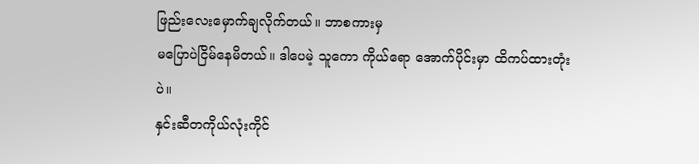ဖြည်းလေးမှောက်ချလိုက်တယ်။ ဘာစကားမှ
မပြောပဲငြိမ်နေမိတယ်။ ဒါပေမဲ့ သူကော ကိုယ်ရော အောက်ပိုင်းမှာ ထိကပ်ထားတုံးပဲ။
နှင်းဆီတကိုယ်လုံးကိုင်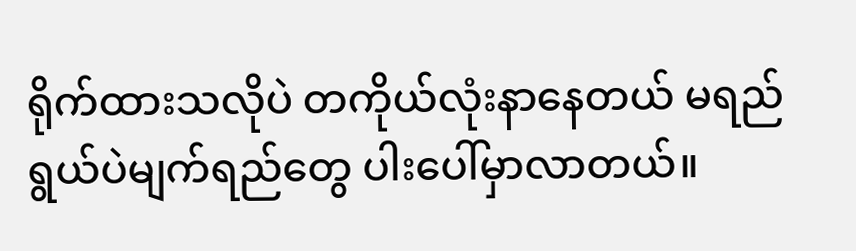ရိုက်ထားသလိုပဲ တကိုယ်လုံးနာနေတယ် မရည်ရွယ်ပဲမျက်ရည်တွေ ပါးပေါ်မှာလာတယ်။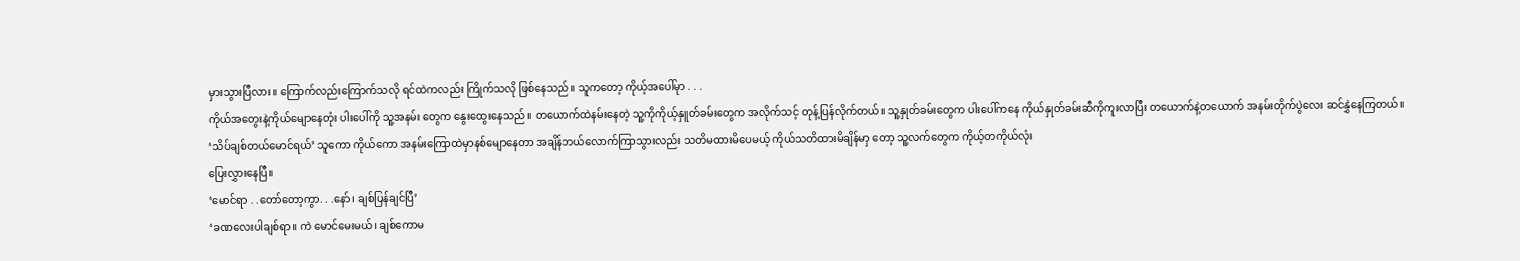မှားသွားပြီလား။ ကြောက်လည်းကြောက်သလို ရင်ထဲကလည်း ကြိုက်သလို ဖြစ်နေသည်။ သူကတော့ ကိုယ့်အပေါ်မုာ . . .
ကိုယ်အတွေးနဲ့ကိုယ်မျောနေတုံး ပါးပေါ်ကို သူ့အနမ်း တွေက နွေးထွေးနေသည်။ တယောက်ထဲနမ်းနေတဲ့ သူ့ကိုကိုယ့်နှူတ်ခမ်းတွေက အလိုက်သင့် တုန့်ပြန်လိုက်တယ်။ သူ့နှုတ်ခမ်းတွေက ပါးပေါ်ကနေ ကိုယ်နှုတ်ခမ်းဆီကိုကူးလာပြီး တယောက်နဲ့တယောက် အနမ်းတိုက်ပွဲလေး ဆင်နွှဲနေကြတယ်။
‘သိပ်ချစ်တယ်မောင်ရယ်’ သူကော ကိုယ်ကော အနမ်းကြောထဲမှာနစ်မျောနေတာ အချိန်ဘယ်လောက်ကြာသွားလည်း သတိမထားမိပေမယ့် ကိုယ်သတိထားမိချိန်မာှ တော့ သူ့လက်တွေက ကိုယ့်တကိုယ်လုံး
ပြေးလွှားနေပြီ။
‘မောင်ရာ . .တော်တော့ကွာ. . .နော်၊ ချစ်ပြန်ချင်ပြီ’
‘ခဏလေးပါချစ်ရာ။ ကဲ မောင်မေးမယ်၊ ချစ်ကောမ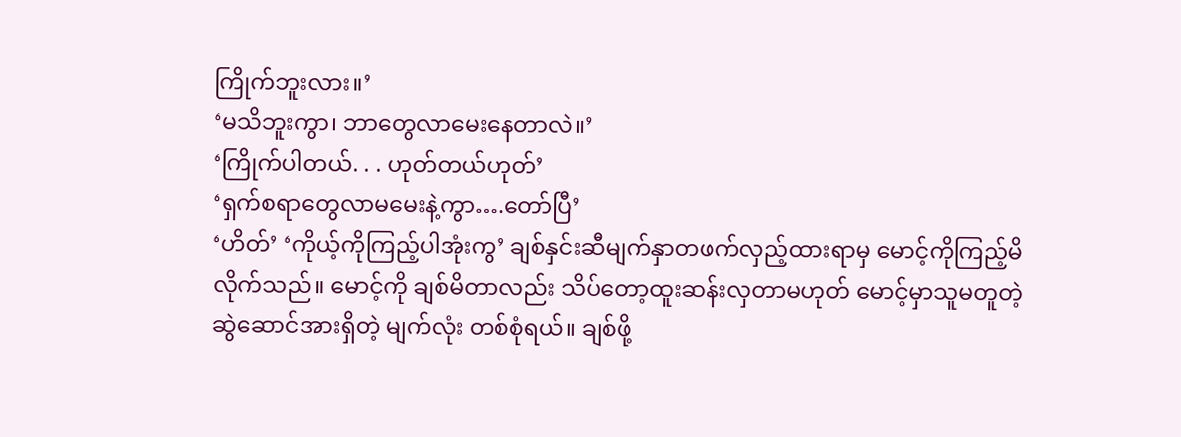ကြိုက်ဘူးလား။’
‘မသိဘူးကွာ၊ ဘာတွေလာမေးနေတာလဲ။’
‘ကြိုက်ပါတယ်. . . ဟုတ်တယ်ဟုတ်’
‘ရှက်စရာတွေလာမမေးနဲ့ကွာ….တော်ပြီ’
‘ဟိတ်’ ‘ကိုယ့်ကိုကြည့်ပါအုံးကွ’ ချစ်နှင်းဆီမျက်နှာတဖက်လှည့်ထားရာမှ မောင့်ကိုကြည့်မိလိုက်သည်။ မောင့်ကို ချစ်မိတာလည်း သိပ်တော့ထူးဆန်းလှတာမဟုတ် မောင့်မှာသူမတူတဲ့ဆွဲဆောင်အားရှိတဲ့ မျက်လုံး တစ်စုံရယ်။ ချစ်ဖို့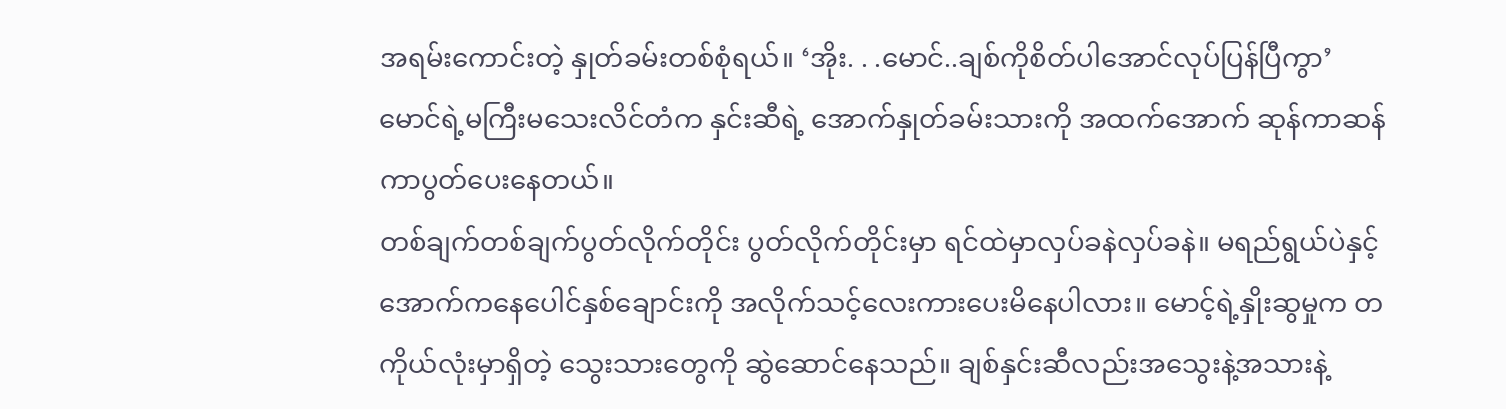အရမ်းကောင်းတဲ့ နှုတ်ခမ်းတစ်စုံရယ်။ ‘အိုး. . .မောင်..ချစ်ကိုစိတ်ပါအောင်လုပ်ပြန်ပြီကွာ’
မောင်ရဲ့မကြီးမသေးလိင်တံက နှင်းဆီရဲ့ အောက်နှုတ်ခမ်းသားကို အထက်အောက် ဆုန်ကာဆန်ကာပွတ်ပေးနေတယ်။
တစ်ချက်တစ်ချက်ပွတ်လိုက်တိုင်း ပွတ်လိုက်တိုင်းမှာ ရင်ထဲမှာလှပ်ခနဲလှပ်ခနဲ။ မရည်ရွယ်ပဲနှင့် အောက်ကနေပေါင်နှစ်ချောင်းကို အလိုက်သင့်လေးကားပေးမိနေပါလား။ မောင့်ရဲ့နှိုးဆွမှုက တကိုယ်လုံးမှာရှိတဲ့ သွေးသားတွေကို ဆွဲဆောင်နေသည်။ ချစ်နှင်းဆီလည်းအသွေးနဲ့အသားနဲ့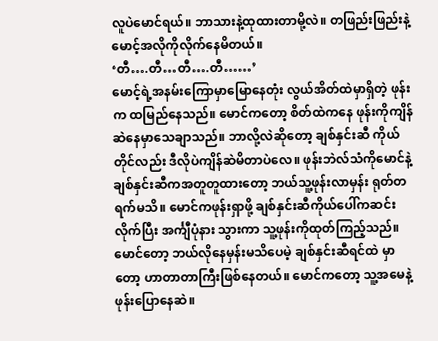လူပဲမောင်ရယ်။ ဘာသားနဲ့ထုထားတာမို့လဲ။ တဖြည်းဖြည်းနဲ့ မောင့်အလိုကိုလိုက်နေမိတယ်။
‘တီ….တီ…တီ….တီ……’
မောင့်ရဲ့အနမ်းကြောမှာမြောနေတုံး လွယ်အိတ်ထဲမှာရှိတဲ့ ဖုန်းက ထမြည်နေသည်။ မောင်ကတော့ စိတ်ထဲကနေ ဖုန်းကိုကျိန်ဆဲနေမှာသေချာသည်။ ဘာလို့လဲဆိုတော့ ချစ်နှင်းဆီ ကိုယ်တိုင်လည်း ဒီလိုပဲကျိန်ဆဲမိတာပဲလေ။ ဖုန်းဘဲလ်သံကိုမောင်နဲ့ ချစ်နှင်းဆီကအတူတူထားတော့ ဘယ်သူ့ဖုန်းလာမှန်း ရုတ်တရက်မသိ။ မောင်ကဖုန်းရှာဖို့ ချစ်နှင်းဆီကိုယ်ပေါ်ကဆင်းလိုက်ပြီး အင်္ကျီပုံနား သွားကာ သူ့ဖုန်းကိုထုတ်ကြည့်သည်။ မောင်တော့ ဘယ်လိုနေမှန်းမသိပေမဲ့ ချစ်နှင်းဆီရင်ထဲ မှာတော့ ဟာတာတာကြီးဖြစ်နေတယ်။ မောင်ကတော့ သူ့အမေနဲ့ဖုန်းပြောနေဆဲ။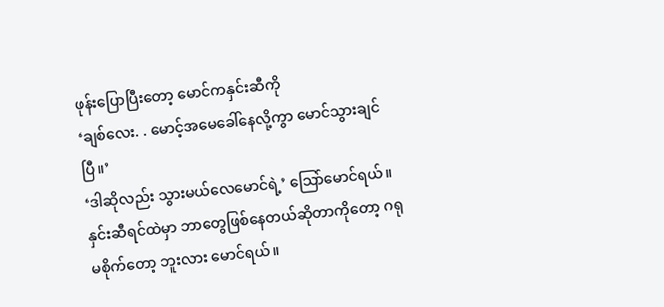ဖုန်းပြောပြီးတော့ မောင်ကနှင်းဆီကို
‘ချစ်လေး. . မောင့်အမေခေါ်နေလို့ကွာ မောင်သွားချင်ပြီ။’
‘ဒါဆိုလည်း သွားမယ်လေမောင်ရဲ့’ သြော်မောင်ရယ်။ နှင်းဆီရင်ထဲမှာ ဘာတွေဖြစ်နေတယ်ဆိုတာကိုတော့ ဂရုမစိုက်တော့ ဘူးလား မောင်ရယ်။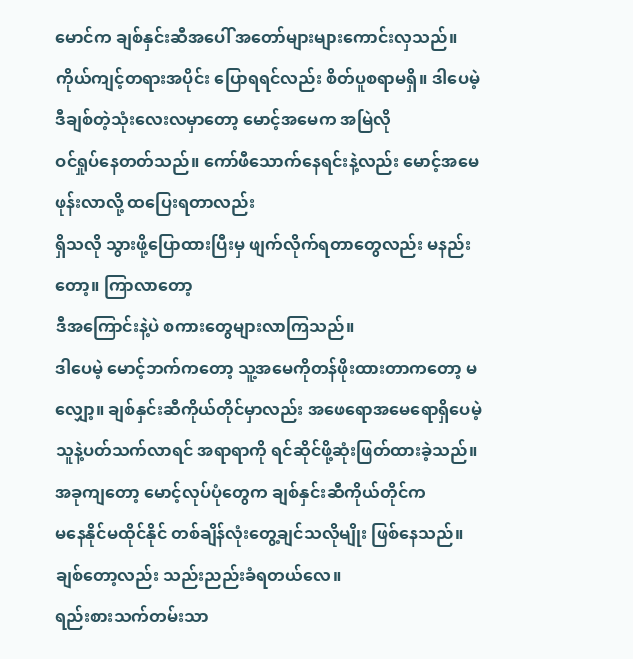မောင်က ချစ်နှင်းဆီအပေါ် အတော်များများကောင်းလှသည်။ ကိုယ်ကျင့်တရားအပိုင်း ပြောရရင်လည်း စိတ်ပူစရာမရှိ။ ဒါပေမဲ့ ဒီချစ်တဲ့သုံးလေးလမှာတော့ မောင့်အမေက အမြဲလို
ဝင်ရှုပ်နေတတ်သည်။ ကော်ဖီသောက်နေရင်းနဲ့လည်း မောင့်အမေဖုန်းလာလို့ ထပြေးရတာလည်း
ရှိသလို သွားဖို့ပြောထားပြီးမှ ဖျက်လိုက်ရတာတွေလည်း မနည်းတော့။ ကြာလာတော့
ဒီအကြောင်းနဲ့ပဲ စကားတွေများလာကြသည်။
ဒါပေမဲ့ မောင့်ဘက်ကတော့ သူ့အမေကိုတန်ဖိုးထားတာကတော့ မလျှော့။ ချစ်နှင်းဆီကိုယ်တိုင်မှာလည်း အဖေရောအမေရောရှိပေမဲ့ သူနဲ့ပတ်သက်လာရင် အရာရာကို ရင်ဆိုင်ဖို့ဆုံးဖြတ်ထားခဲ့သည်။ အခုကျတော့ မောင့်လုပ်ပုံတွေက ချစ်နှင်းဆီကိုယ်တိုင်က
မနေနိုင်မထိုင်နိုင် တစ်ချိန်လုံးတွေ့ချင်သလိုမျိုး ဖြစ်နေသည်။
ချစ်တော့လည်း သည်းညည်းခံရတယ်လေ။
ရည်းစားသက်တမ်းသာ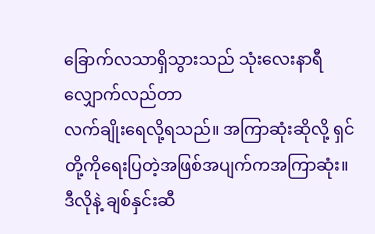ခြောက်လသာရှိသွားသည် သုံးလေးနာရီလျှောက်လည်တာ
လက်ချိုးရေလို့ရသည်။ အကြာဆုံးဆိုလို့ ရှင်တို့ကိုရေးပြတဲ့အဖြစ်အပျက်ကအကြာဆုံး။
ဒီလိုနဲ့ ချစ်နှင်းဆီ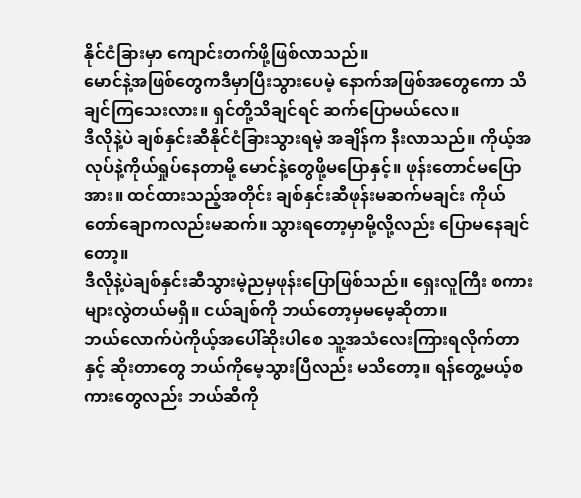နိုင်ငံခြားမှာ ကျောင်းတက်ဖို့ဖြစ်လာသည်။
မောင်နဲ့အဖြစ်တွေကဒီမှာပြီးသွားပေမဲ့ နောက်အဖြစ်အတွေကော သိချင်ကြသေးလား။ ရှင်တို့သိချင်ရင် ဆက်ပြောမယ်လေ။
ဒီလိုနဲ့ပဲ ချစ်နှင်းဆီနိုင်ငံခြားသွားရမဲ့ အချိန်က နီးလာသည်။ ကိုယ့်အလုပ်နဲ့ကိုယ်ရှုပ်နေတာမို့ မောင်နဲ့တွေဖို့မပြောနှင့်။ ဖုန်းတောင်မပြောအား။ ထင်ထားသည့်အတိုင်း ချစ်နှင်းဆီဖုန်းမဆက်မချင်း ကိုယ်တော်ချောကလည်းမဆက်။ သွားရတော့မှာမို့လို့လည်း ပြောမနေချင်တော့။
ဒီလိုနဲ့ပဲချစ်နှင်းဆီသွားမဲ့ညမှဖုန်းပြောဖြစ်သည်။ ရှေးလူကြီး စကားများလွဲတယ်မရှိ။ ငယ်ချစ်ကို ဘယ်တော့မှမမေ့ဆိုတာ။
ဘယ်လောက်ပဲကိုယ့်အပေါ်ဆိုးပါစေ သူ့အသံလေးကြားရလိုက်တာနှင့် ဆိုးတာတွေ ဘယ်ကိုမေ့သွားပြီလည်း မသိတော့။ ရန်တွေ့မယ့်စကားတွေလည်း ဘယ်ဆီကို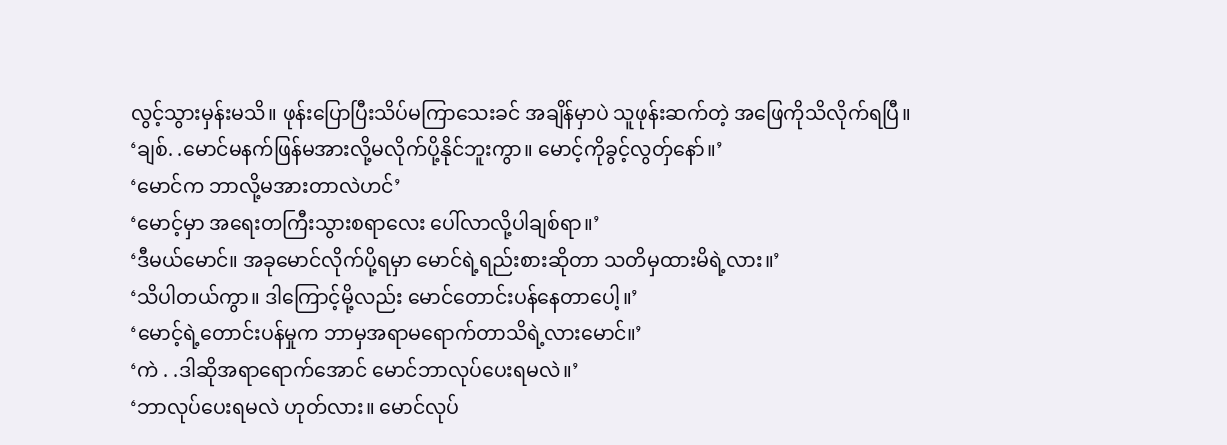လွင့်သွားမှန်းမသိ။ ဖုန်းပြောပြီးသိပ်မကြာသေးခင် အချိန်မှာပဲ သူဖုန်းဆက်တဲ့ အဖြေကိုသိလိုက်ရပြီ။
‘ချစ်. .မောင်မနက်ဖြန်မအားလို့မလိုက်ပို့နိုင်ဘူးကွာ။ မောင့်ကိုခွင့်လွတှ်နော်။’
‘မောင်က ဘာလို့မအားတာလဲဟင်’
‘မောင့်မှာ အရေးတကြီးသွားစရာလေး ပေါ်လာလို့ပါချစ်ရာ။’
‘ဒီမယ်မောင်။ အခုမောင်လိုက်ပို့ရမှာ မောင်ရဲ့ရည်းစားဆိုတာ သတိမှထားမိရဲ့လား။’
‘သိပါတယ်ကွာ။ ဒါကြောင့်မို့လည်း မောင်တောင်းပန်နေတာပေါ့။’
‘မောင့်ရဲ့တောင်းပန်မှုက ဘာမှအရာမရောက်တာသိရဲ့လားမောင်။’
‘ကဲ . .ဒါဆိုအရာရောက်အောင် မောင်ဘာလုပ်ပေးရမလဲ။’
‘ဘာလုပ်ပေးရမလဲ ဟုတ်လား။ မောင်လုပ်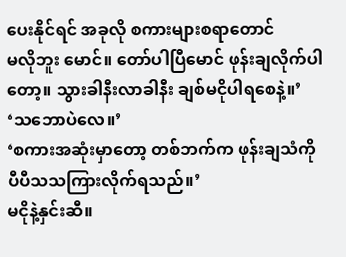ပေးနိုင်ရင် အခုလို စကားများစရာတောင်
မလိုဘူး မောင်။ တော်ပါပြီမောင် ဖုန်းချလိုက်ပါတော့။ သွားခါနီးလာခါနီး ချစ်မငိုပါရစေနဲ့။’
‘သဘောပဲလေ။’
‘စကားအဆုံးမှာတော့ တစ်ဘက်က ဖုန်းချသံကို ပီပီသသကြားလိုက်ရသည်။’
မငိုနဲ့နှင်းဆီ။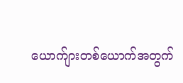ယောက်ျားတစ်ယောက်အတွက်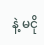နဲ့ မငို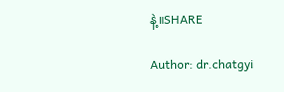နဲ့။SHARE

Author: dr.chatgyi